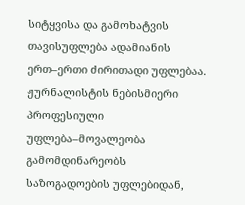სიტყვისა და გამოხატვის თავისუფლება ადამიანის ერთ–ერთი ძირითადი უფლებაა. ჟურნალისტის ნებისმიერი პროფესიული უფლება–მოვალეობა გამომდინარეობს საზოგადოების უფლებიდან,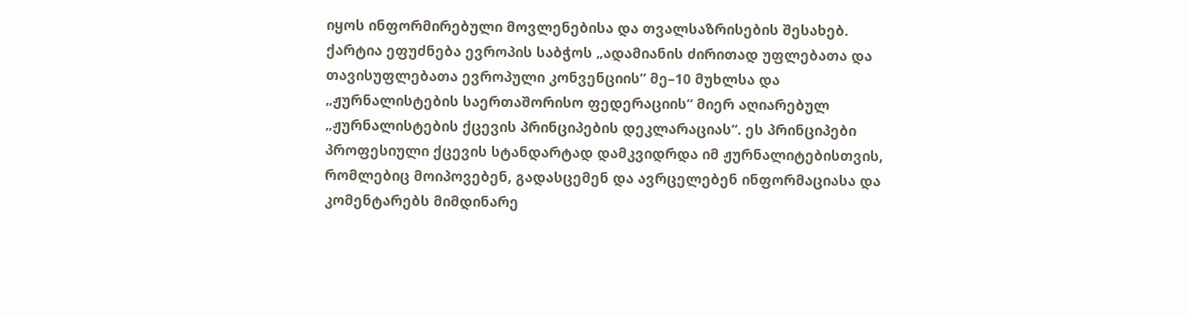იყოს ინფორმირებული მოვლენებისა და თვალსაზრისების შესახებ.
ქარტია ეფუძნება ევროპის საბჭოს „ადამიანის ძირითად უფლებათა და თავისუფლებათა ევროპული კონვენციის” მე–10 მუხლსა და „ჟურნალისტების საერთაშორისო ფედერაციის“ მიერ აღიარებულ „ჟურნალისტების ქცევის პრინციპების დეკლარაციას“. ეს პრინციპები პროფესიული ქცევის სტანდარტად დამკვიდრდა იმ ჟურნალიტებისთვის, რომლებიც მოიპოვებენ, გადასცემენ და ავრცელებენ ინფორმაციასა და კომენტარებს მიმდინარე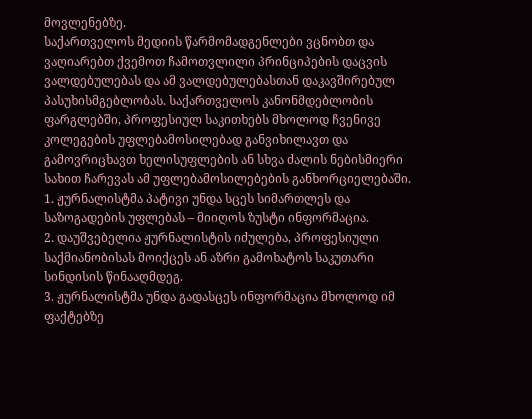მოვლენებზე.
საქართველოს მედიის წარმომადგენლები ვცნობთ და ვაღიარებთ ქვემოთ ჩამოთვლილი პრინციპების დაცვის ვალდებულებას და ამ ვალდებულებასთან დაკავშირებულ პასუხისმგებლობას. საქართველოს კანონმდებლობის ფარგლებში, პროფესიულ საკითხებს მხოლოდ ჩვენივე კოლეგების უფლებამოსილებად განვიხილავთ და გამოვრიცხავთ ხელისუფლების ან სხვა ძალის ნებისმიერი სახით ჩარევას ამ უფლებამოსილებების განხორციელებაში.
1. ჟურნალისტმა პატივი უნდა სცეს სიმართლეს და საზოგადების უფლებას – მიიღოს ზუსტი ინფორმაცია.
2. დაუშვებელია ჟურნალისტის იძულება, პროფესიული საქმიანობისას მოიქცეს ან აზრი გამოხატოს საკუთარი სინდისის წინააღმდეგ.
3. ჟურნალისტმა უნდა გადასცეს ინფორმაცია მხოლოდ იმ ფაქტებზე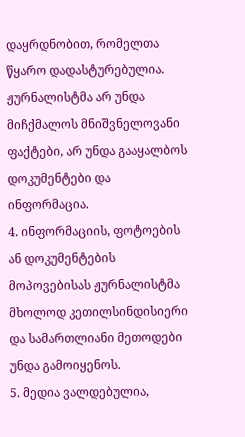დაყრდნობით, რომელთა წყარო დადასტურებულია. ჟურნალისტმა არ უნდა მიჩქმალოს მნიშვნელოვანი ფაქტები, არ უნდა გააყალბოს დოკუმენტები და ინფორმაცია.
4. ინფორმაციის, ფოტოების ან დოკუმენტების მოპოვებისას ჟურნალისტმა მხოლოდ კეთილსინდისიერი და სამართლიანი მეთოდები უნდა გამოიყენოს.
5. მედია ვალდებულია,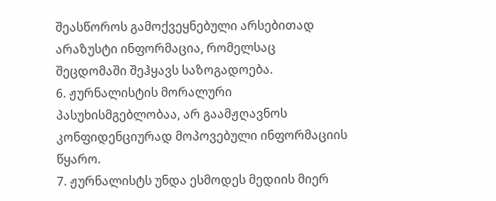შეასწოროს გამოქვეყნებული არსებითად არაზუსტი ინფორმაცია, რომელსაც შეცდომაში შეჰყავს საზოგადოება.
6. ჟურნალისტის მორალური პასუხისმგებლობაა, არ გაამჟღავნოს კონფიდენციურად მოპოვებული ინფორმაციის წყარო.
7. ჟურნალისტს უნდა ესმოდეს მედიის მიერ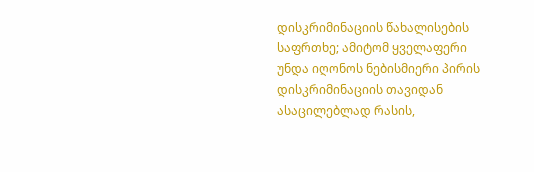დისკრიმინაციის წახალისების საფრთხე; ამიტომ ყველაფერი უნდა იღონოს ნებისმიერი პირის დისკრიმინაციის თავიდან ასაცილებლად რასის,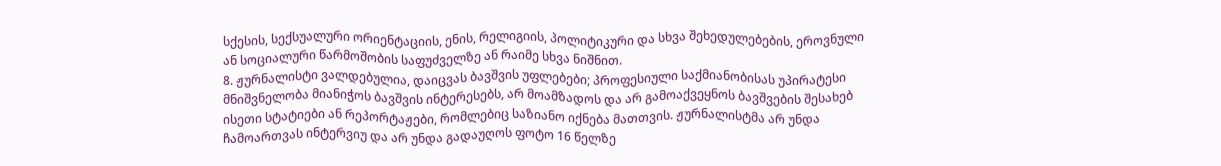სქესის, სექსუალური ორიენტაციის, ენის, რელიგიის, პოლიტიკური და სხვა შეხედულებების, ეროვნული ან სოციალური წარმოშობის საფუძველზე ან რაიმე სხვა ნიშნით.
8. ჟურნალისტი ვალდებულია, დაიცვას ბავშვის უფლებები; პროფესიული საქმიანობისას უპირატესი მნიშვნელობა მიანიჭოს ბავშვის ინტერესებს, არ მოამზადოს და არ გამოაქვეყნოს ბავშვების შესახებ ისეთი სტატიები ან რეპორტაჟები, რომლებიც საზიანო იქნება მათთვის. ჟურნალისტმა არ უნდა ჩამოართვას ინტერვიუ და არ უნდა გადაუღოს ფოტო 16 წელზე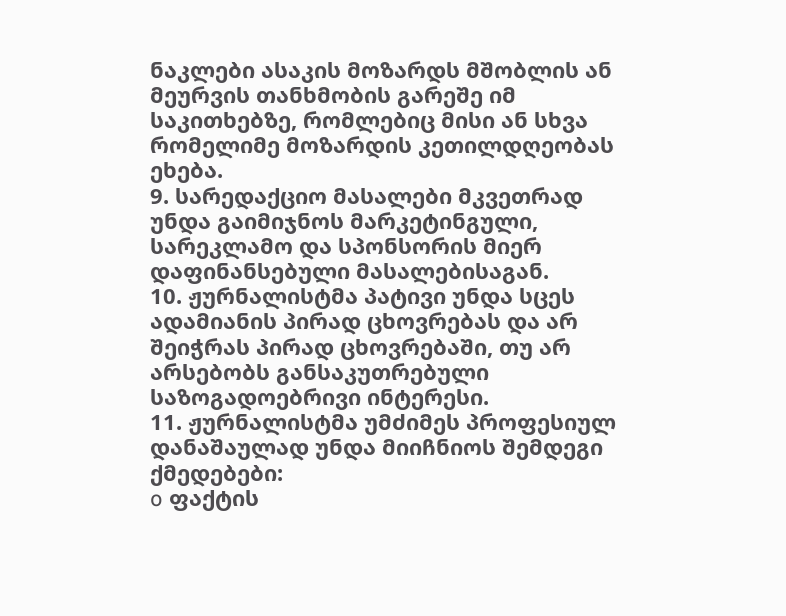ნაკლები ასაკის მოზარდს მშობლის ან მეურვის თანხმობის გარეშე იმ საკითხებზე, რომლებიც მისი ან სხვა რომელიმე მოზარდის კეთილდღეობას ეხება.
9. სარედაქციო მასალები მკვეთრად უნდა გაიმიჯნოს მარკეტინგული, სარეკლამო და სპონსორის მიერ დაფინანსებული მასალებისაგან.
10. ჟურნალისტმა პატივი უნდა სცეს ადამიანის პირად ცხოვრებას და არ შეიჭრას პირად ცხოვრებაში, თუ არ არსებობს განსაკუთრებული საზოგადოებრივი ინტერესი.
11. ჟურნალისტმა უმძიმეს პროფესიულ დანაშაულად უნდა მიიჩნიოს შემდეგი ქმედებები:
o ფაქტის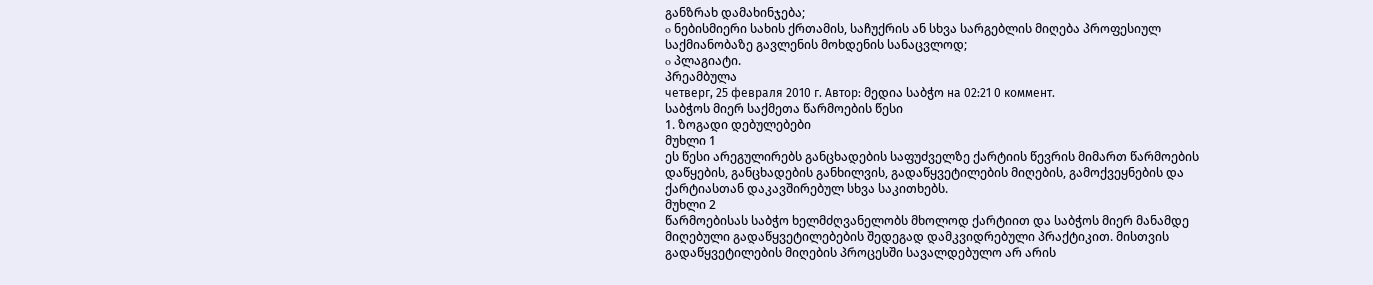განზრახ დამახინჯება;
o ნებისმიერი სახის ქრთამის, საჩუქრის ან სხვა სარგებლის მიღება პროფესიულ საქმიანობაზე გავლენის მოხდენის სანაცვლოდ;
o პლაგიატი.
პრეამბულა
четверг, 25 февраля 2010 г. Автор: მედია საბჭო на 02:21 0 коммент.
საბჭოს მიერ საქმეთა წარმოების წესი
1. ზოგადი დებულებები
მუხლი 1
ეს წესი არეგულირებს განცხადების საფუძველზე ქარტიის წევრის მიმართ წარმოების დაწყების, განცხადების განხილვის, გადაწყვეტილების მიღების, გამოქვეყნების და ქარტიასთან დაკავშირებულ სხვა საკითხებს.
მუხლი 2
წარმოებისას საბჭო ხელმძღვანელობს მხოლოდ ქარტიით და საბჭოს მიერ მანამდე მიღებული გადაწყვეტილებების შედეგად დამკვიდრებული პრაქტიკით. მისთვის გადაწყვეტილების მიღების პროცესში სავალდებულო არ არის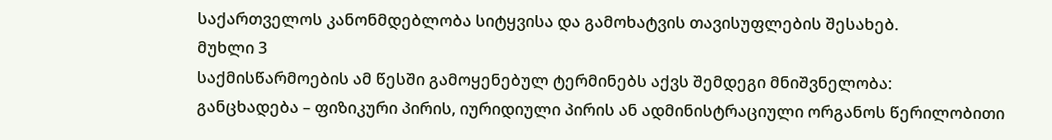საქართველოს კანონმდებლობა სიტყვისა და გამოხატვის თავისუფლების შესახებ.
მუხლი 3
საქმისწარმოების ამ წესში გამოყენებულ ტერმინებს აქვს შემდეგი მნიშვნელობა:
განცხადება – ფიზიკური პირის, იურიდიული პირის ან ადმინისტრაციული ორგანოს წერილობითი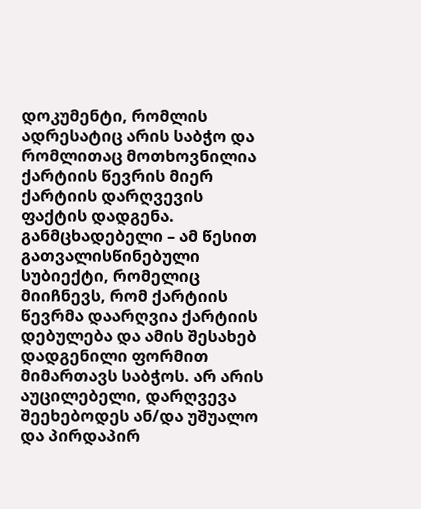დოკუმენტი, რომლის ადრესატიც არის საბჭო და რომლითაც მოთხოვნილია ქარტიის წევრის მიერ ქარტიის დარღვევის ფაქტის დადგენა.
განმცხადებელი – ამ წესით გათვალისწინებული სუბიექტი, რომელიც მიიჩნევს, რომ ქარტიის წევრმა დაარღვია ქარტიის დებულება და ამის შესახებ დადგენილი ფორმით მიმართავს საბჭოს. არ არის აუცილებელი, დარღვევა შეეხებოდეს ან/და უშუალო და პირდაპირ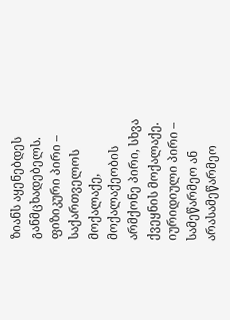ზიანს აყენებდეს განმცხადებელს.
ფიზიკური პირი – საქართველოს მოქალაქე, მოქალაქეობის არმქონე პირი, სხვა ქვეყნის მოქალაქე.
იურიდიული პირი – სამეწარმეო ან არასამეწარმეო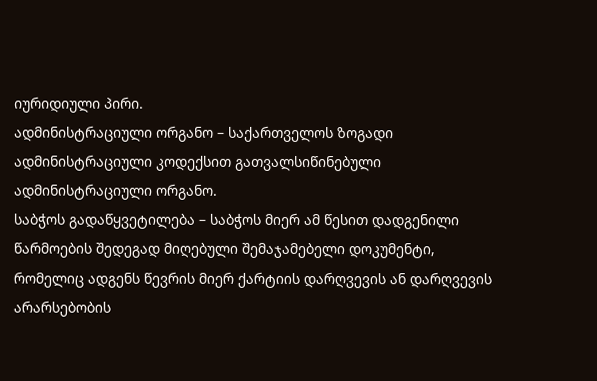იურიდიული პირი.
ადმინისტრაციული ორგანო – საქართველოს ზოგადი ადმინისტრაციული კოდექსით გათვალსიწინებული ადმინისტრაციული ორგანო.
საბჭოს გადაწყვეტილება – საბჭოს მიერ ამ წესით დადგენილი წარმოების შედეგად მიღებული შემაჯამებელი დოკუმენტი, რომელიც ადგენს წევრის მიერ ქარტიის დარღვევის ან დარღვევის არარსებობის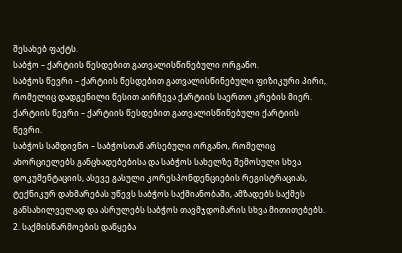შესახებ ფაქტს.
საბჭო – ქარტიის წესდებით გათვალისწინებული ორგანო.
საბჭოს წევრი – ქარტიის წესდებით გათვალისწინებული ფიზიკური პირი, რომელიც დადგენილი წესით აირჩევა ქარტიის საერთო კრების მიერ.
ქარტიის წევრი – ქარტიის წესდებით გათვალისწინებული ქარტიის წევრი.
საბჭოს სამდივნო – საბჭოსთან არსებული ორგანო, რომელიც ახორციელებს განცხადებებისა და საბჭოს სახელზე შემოსული სხვა დოკუმენტაციის, ასევე გასული კორესპონდენციების რეგისტრაციას, ტექნიკურ დახმარებას უწევს საბჭოს საქმიანობაში, ამზადებს საქმეს განსახილველად და ასრულებს საბჭოს თავმჯდომარის სხვა მითითებებს.
2. საქმისწარმოების დაწყება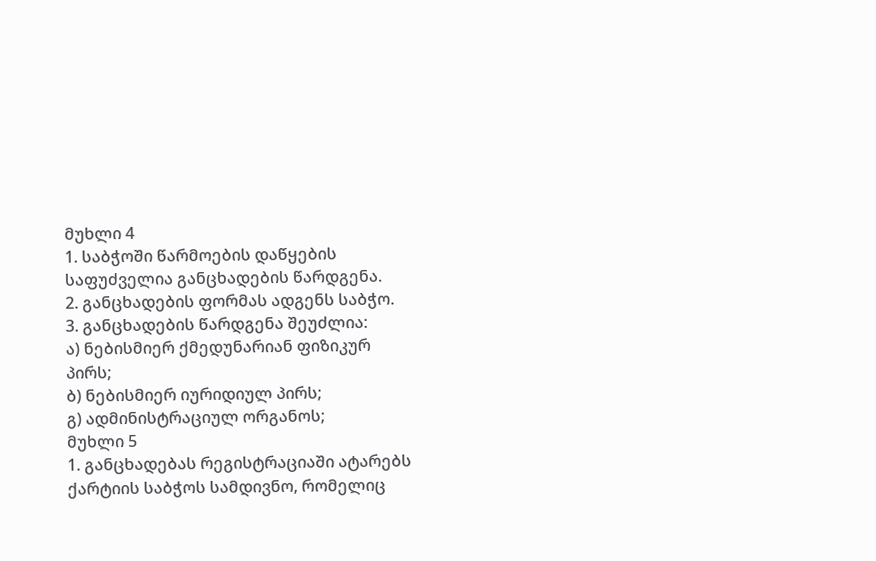მუხლი 4
1. საბჭოში წარმოების დაწყების საფუძველია განცხადების წარდგენა.
2. განცხადების ფორმას ადგენს საბჭო.
3. განცხადების წარდგენა შეუძლია:
ა) ნებისმიერ ქმედუნარიან ფიზიკურ პირს;
ბ) ნებისმიერ იურიდიულ პირს;
გ) ადმინისტრაციულ ორგანოს;
მუხლი 5
1. განცხადებას რეგისტრაციაში ატარებს ქარტიის საბჭოს სამდივნო, რომელიც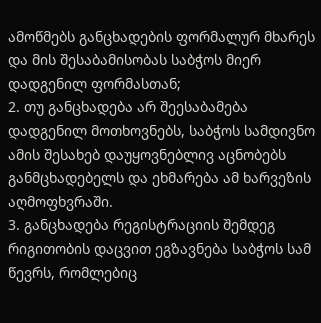ამოწმებს განცხადების ფორმალურ მხარეს და მის შესაბამისობას საბჭოს მიერ დადგენილ ფორმასთან;
2. თუ განცხადება არ შეესაბამება დადგენილ მოთხოვნებს, საბჭოს სამდივნო ამის შესახებ დაუყოვნებლივ აცნობებს განმცხადებელს და ეხმარება ამ ხარვეზის აღმოფხვრაში.
3. განცხადება რეგისტრაციის შემდეგ რიგითობის დაცვით ეგზავნება საბჭოს სამ წევრს, რომლებიც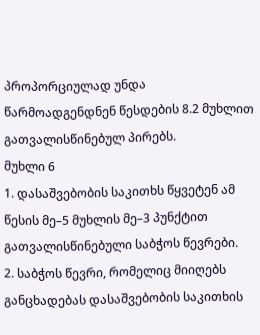პროპორციულად უნდა წარმოადგენდნენ წესდების 8.2 მუხლით გათვალისწინებულ პირებს.
მუხლი 6
1. დასაშვებობის საკითხს წყვეტენ ამ წესის მე–5 მუხლის მე–3 პუნქტით გათვალისწინებული საბჭოს წევრები.
2. საბჭოს წევრი, რომელიც მიიღებს განცხადებას დასაშვებობის საკითხის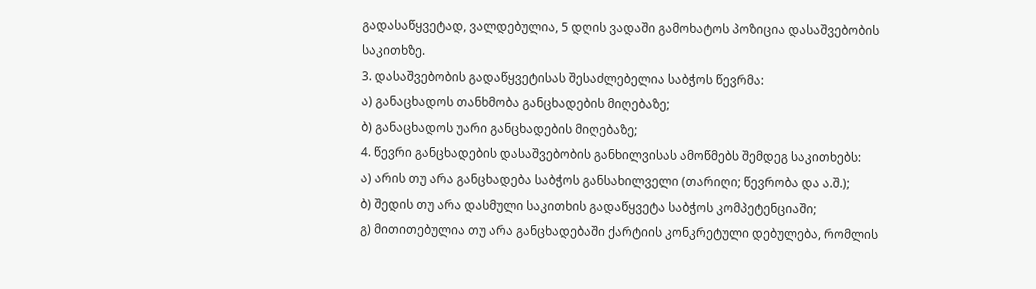გადასაწყვეტად, ვალდებულია, 5 დღის ვადაში გამოხატოს პოზიცია დასაშვებობის საკითხზე.
3. დასაშვებობის გადაწყვეტისას შესაძლებელია საბჭოს წევრმა:
ა) განაცხადოს თანხმობა განცხადების მიღებაზე;
ბ) განაცხადოს უარი განცხადების მიღებაზე;
4. წევრი განცხადების დასაშვებობის განხილვისას ამოწმებს შემდეგ საკითხებს:
ა) არის თუ არა განცხადება საბჭოს განსახილველი (თარიღი; წევრობა და ა.შ.);
ბ) შედის თუ არა დასმული საკითხის გადაწყვეტა საბჭოს კომპეტენციაში;
გ) მითითებულია თუ არა განცხადებაში ქარტიის კონკრეტული დებულება, რომლის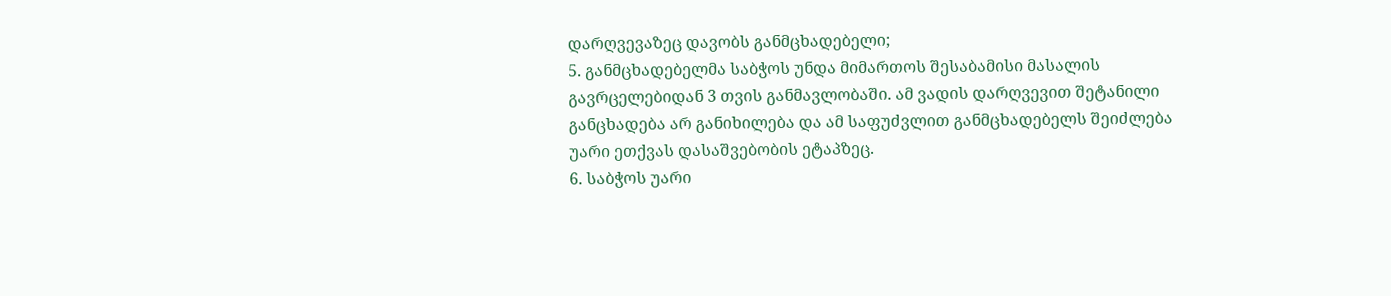დარღვევაზეც დავობს განმცხადებელი;
5. განმცხადებელმა საბჭოს უნდა მიმართოს შესაბამისი მასალის გავრცელებიდან 3 თვის განმავლობაში. ამ ვადის დარღვევით შეტანილი განცხადება არ განიხილება და ამ საფუძვლით განმცხადებელს შეიძლება უარი ეთქვას დასაშვებობის ეტაპზეც.
6. საბჭოს უარი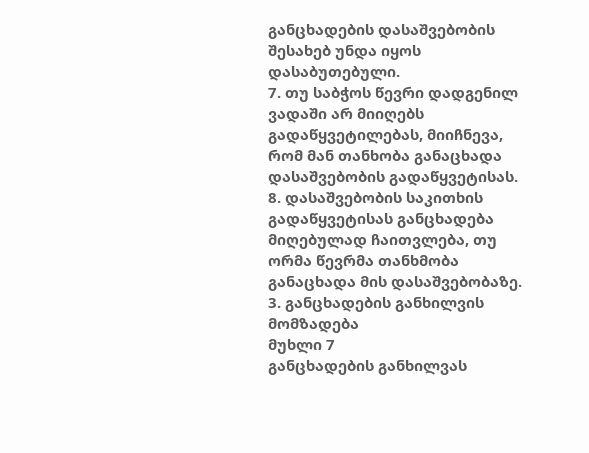განცხადების დასაშვებობის შესახებ უნდა იყოს დასაბუთებული.
7. თუ საბჭოს წევრი დადგენილ ვადაში არ მიიღებს გადაწყვეტილებას, მიიჩნევა, რომ მან თანხობა განაცხადა დასაშვებობის გადაწყვეტისას.
8. დასაშვებობის საკითხის გადაწყვეტისას განცხადება მიღებულად ჩაითვლება, თუ ორმა წევრმა თანხმობა განაცხადა მის დასაშვებობაზე.
3. განცხადების განხილვის მომზადება
მუხლი 7
განცხადების განხილვას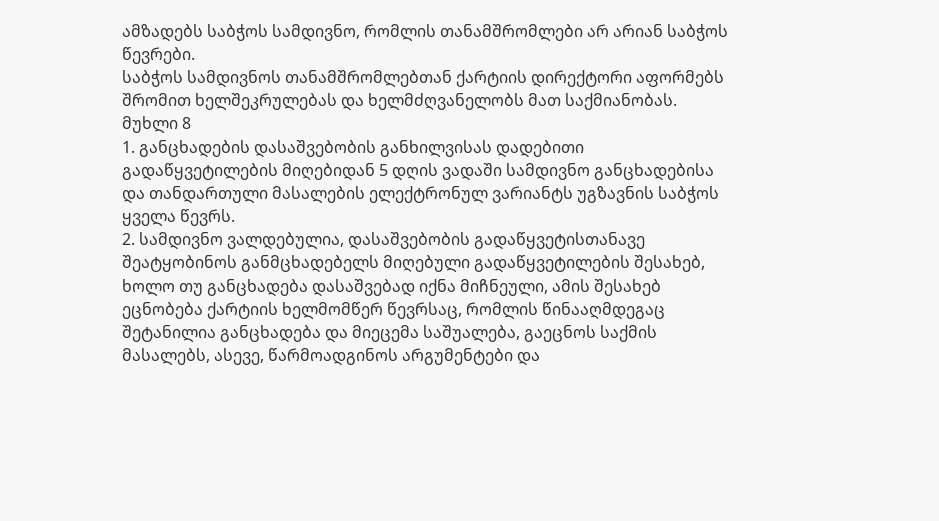ამზადებს საბჭოს სამდივნო, რომლის თანამშრომლები არ არიან საბჭოს წევრები.
საბჭოს სამდივნოს თანამშრომლებთან ქარტიის დირექტორი აფორმებს შრომით ხელშეკრულებას და ხელმძღვანელობს მათ საქმიანობას.
მუხლი 8
1. განცხადების დასაშვებობის განხილვისას დადებითი გადაწყვეტილების მიღებიდან 5 დღის ვადაში სამდივნო განცხადებისა და თანდართული მასალების ელექტრონულ ვარიანტს უგზავნის საბჭოს ყველა წევრს.
2. სამდივნო ვალდებულია, დასაშვებობის გადაწყვეტისთანავე შეატყობინოს განმცხადებელს მიღებული გადაწყვეტილების შესახებ, ხოლო თუ განცხადება დასაშვებად იქნა მიჩნეული, ამის შესახებ ეცნობება ქარტიის ხელმომწერ წევრსაც, რომლის წინააღმდეგაც შეტანილია განცხადება და მიეცემა საშუალება, გაეცნოს საქმის მასალებს, ასევე, წარმოადგინოს არგუმენტები და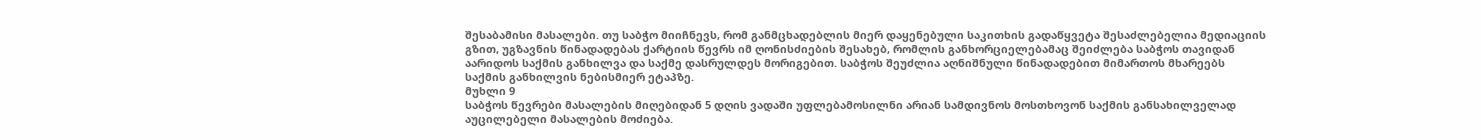შესაბამისი მასალები. თუ საბჭო მიიჩნევს, რომ განმცხადებლის მიერ დაყენებული საკითხის გადაწყვეტა შესაძლებელია მედიაციის გზით, უგზავნის წინადადებას ქარტიის წევრს იმ ღონისძიების შესახებ, რომლის განხორციელებამაც შეიძლება საბჭოს თავიდან აარიდოს საქმის განხილვა და საქმე დასრულდეს მორიგებით. საბჭოს შეუძლია აღნიშნული წინადადებით მიმართოს მხარეებს საქმის განხილვის ნებისმიერ ეტაპზე.
მუხლი 9
საბჭოს წევრები მასალების მიღებიდან 5 დღის ვადაში უფლებამოსილნი არიან სამდივნოს მოსთხოვონ საქმის განსახილველად აუცილებელი მასალების მოძიება.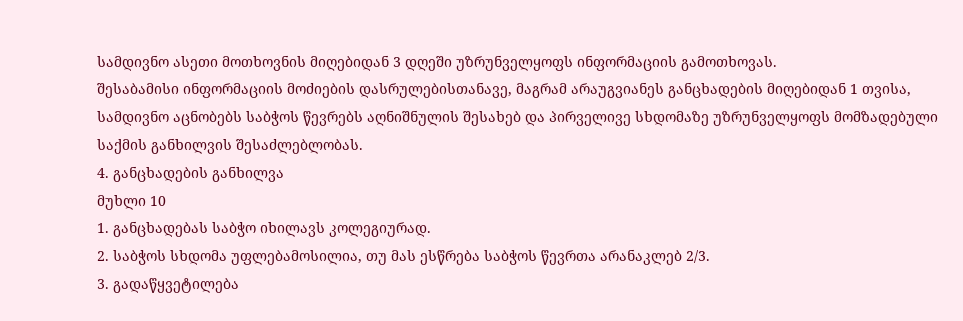სამდივნო ასეთი მოთხოვნის მიღებიდან 3 დღეში უზრუნველყოფს ინფორმაციის გამოთხოვას.
შესაბამისი ინფორმაციის მოძიების დასრულებისთანავე, მაგრამ არაუგვიანეს განცხადების მიღებიდან 1 თვისა, სამდივნო აცნობებს საბჭოს წევრებს აღნიშნულის შესახებ და პირველივე სხდომაზე უზრუნველყოფს მომზადებული საქმის განხილვის შესაძლებლობას.
4. განცხადების განხილვა
მუხლი 10
1. განცხადებას საბჭო იხილავს კოლეგიურად.
2. საბჭოს სხდომა უფლებამოსილია, თუ მას ესწრება საბჭოს წევრთა არანაკლებ 2/3.
3. გადაწყვეტილება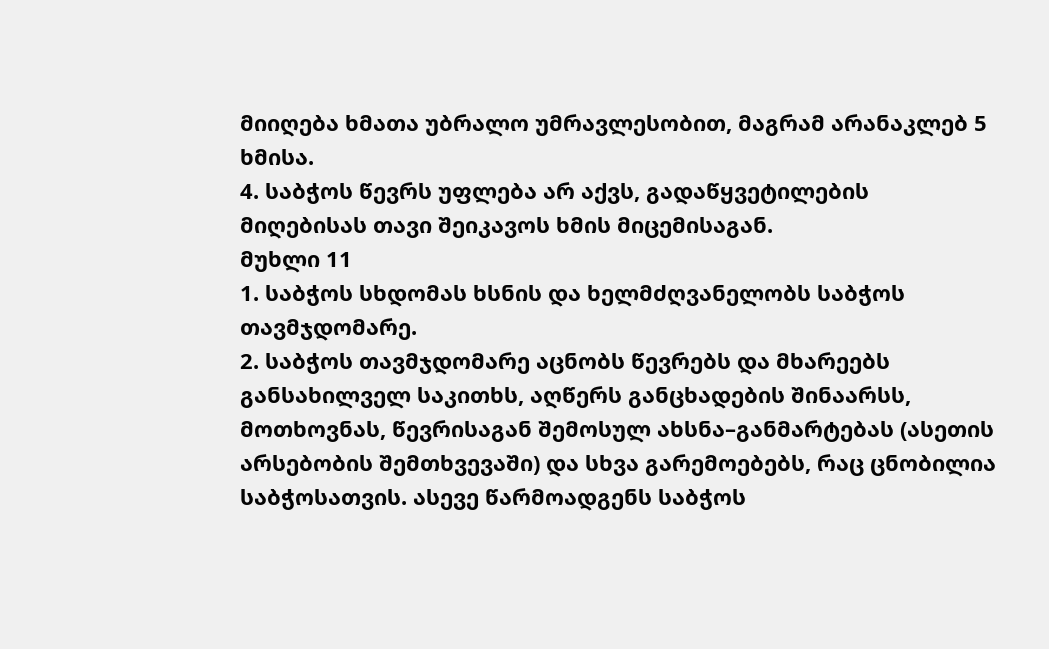მიიღება ხმათა უბრალო უმრავლესობით, მაგრამ არანაკლებ 5 ხმისა.
4. საბჭოს წევრს უფლება არ აქვს, გადაწყვეტილების მიღებისას თავი შეიკავოს ხმის მიცემისაგან.
მუხლი 11
1. საბჭოს სხდომას ხსნის და ხელმძღვანელობს საბჭოს თავმჯდომარე.
2. საბჭოს თავმჯდომარე აცნობს წევრებს და მხარეებს განსახილველ საკითხს, აღწერს განცხადების შინაარსს, მოთხოვნას, წევრისაგან შემოსულ ახსნა–განმარტებას (ასეთის არსებობის შემთხვევაში) და სხვა გარემოებებს, რაც ცნობილია საბჭოსათვის. ასევე წარმოადგენს საბჭოს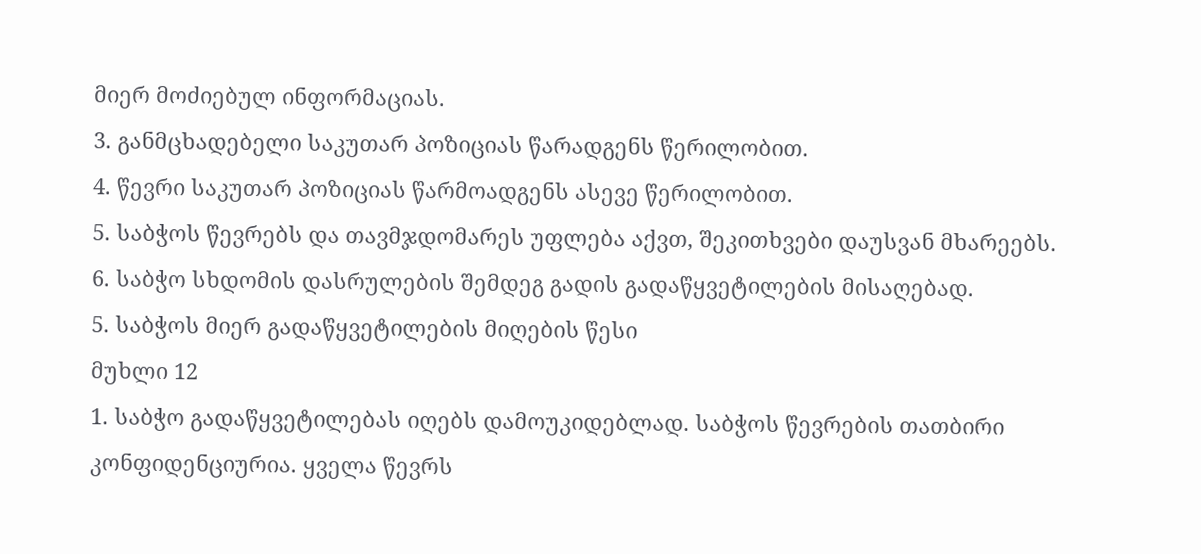მიერ მოძიებულ ინფორმაციას.
3. განმცხადებელი საკუთარ პოზიციას წარადგენს წერილობით.
4. წევრი საკუთარ პოზიციას წარმოადგენს ასევე წერილობით.
5. საბჭოს წევრებს და თავმჯდომარეს უფლება აქვთ, შეკითხვები დაუსვან მხარეებს.
6. საბჭო სხდომის დასრულების შემდეგ გადის გადაწყვეტილების მისაღებად.
5. საბჭოს მიერ გადაწყვეტილების მიღების წესი
მუხლი 12
1. საბჭო გადაწყვეტილებას იღებს დამოუკიდებლად. საბჭოს წევრების თათბირი კონფიდენციურია. ყველა წევრს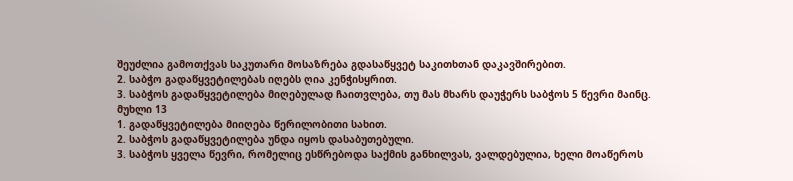შეუძლია გამოთქვას საკუთარი მოსაზრება გდასაწყვეტ საკითხთან დაკავშირებით.
2. საბჭო გადაწყვეტილებას იღებს ღია კენჭისყრით.
3. საბჭოს გადაწყვეტილება მიღებულად ჩაითვლება, თუ მას მხარს დაუჭერს საბჭოს 5 წევრი მაინც.
მუხლი 13
1. გადაწყვეტილება მიიღება წერილობითი სახით.
2. საბჭოს გადაწყვეტილება უნდა იყოს დასაბუთებული.
3. საბჭოს ყველა წევრი, რომელიც ესწრებოდა საქმის განხილვას, ვალდებულია, ხელი მოაწეროს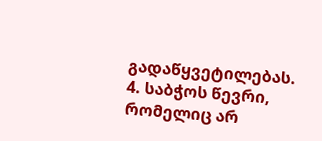გადაწყვეტილებას.
4. საბჭოს წევრი, რომელიც არ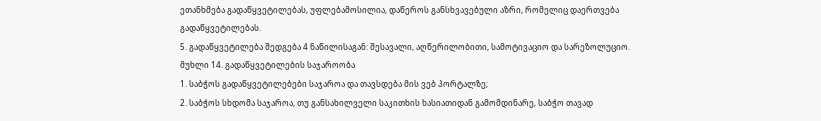ეთანხმება გადაწყვეტილებას, უფლებამოსილია, დაწეროს განსხვავებული აზრი, რომელიც დაერთვება გადაწყვეტილებას.
5. გადაწყვეტილება შედგება 4 ნაწილისაგან: შესავალი, აღწერილობითი, სამოტივაციო და სარეზოლუციო.
მუხლი 14. გადაწყვეტილების საჯაროობა
1. საბჭოს გადაწყვეტილებები საჯაროა და თავსდება მის ვებ პორტალზე;
2. საბჭოს სხდომა საჯაროა, თუ განსახილველი საკითხის ხასიათიდან გამომდინარე, საბჭო თავად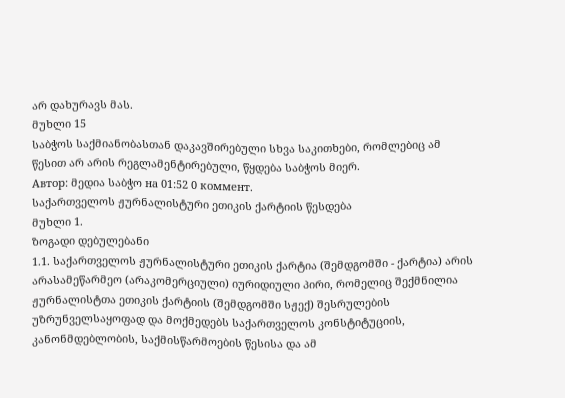არ დახურავს მას.
მუხლი 15
საბჭოს საქმიანობასთან დაკავშირებული სხვა საკითხები, რომლებიც ამ წესით არ არის რეგლამენტირებული, წყდება საბჭოს მიერ.
Автор: მედია საბჭო на 01:52 0 коммент.
საქართველოს ჟურნალისტური ეთიკის ქარტიის წესდება
მუხლი 1.
ზოგადი დებულებანი
1.1. საქართველოს ჟურნალისტური ეთიკის ქარტია (შემდგომში - ქარტია) არის არასამეწარმეო (არაკომერციული) იურიდიული პირი, რომელიც შექმნილია ჟურნალისტთა ეთიკის ქარტიის (შემდგომში სჟექ) შესრულების უზრუნველსაყოფად და მოქმედებს საქართველოს კონსტიტუციის, კანონმდებლობის, საქმისწარმოების წესისა და ამ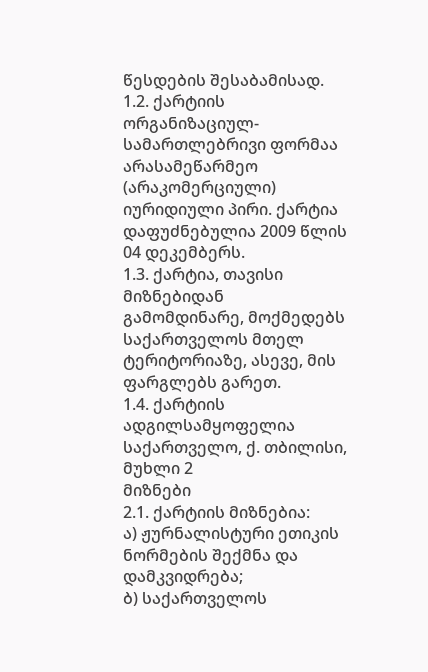წესდების შესაბამისად.
1.2. ქარტიის ორგანიზაციულ-სამართლებრივი ფორმაა არასამეწარმეო (არაკომერციული) იურიდიული პირი. ქარტია დაფუძნებულია 2009 წლის 04 დეკემბერს.
1.3. ქარტია, თავისი მიზნებიდან გამომდინარე, მოქმედებს საქართველოს მთელ ტერიტორიაზე, ასევე, მის ფარგლებს გარეთ.
1.4. ქარტიის ადგილსამყოფელია საქართველო, ქ. თბილისი,
მუხლი 2
მიზნები
2.1. ქარტიის მიზნებია:
ა) ჟურნალისტური ეთიკის ნორმების შექმნა და დამკვიდრება;
ბ) საქართველოს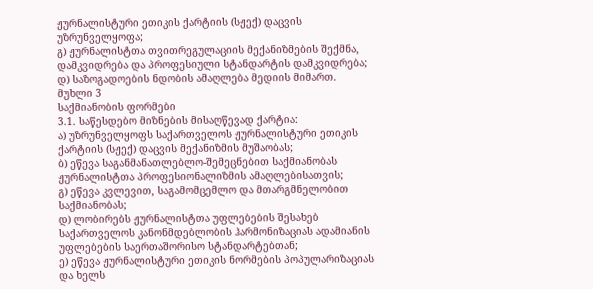ჟურნალისტური ეთიკის ქარტიის (სჟექ) დაცვის უზრუნველყოფა;
გ) ჟურნალისტთა თვითრეგულაციის მექანიზმების შექმნა, დამკვიდრება და პროფესიული სტანდარტის დამკვიდრება;
დ) საზოგადოების ნდობის ამაღლება მედიის მიმართ.
მუხლი 3
საქმიანობის ფორმები
3.1. საწესდებო მიზნების მისაღწევად ქარტია:
ა) უზრუნველყოფს საქართველოს ჟურნალისტური ეთიკის ქარტიის (სჟექ) დაცვის მექანიზმის მუშაობას;
ბ) ეწევა საგანმანათლებლო-შემეცნებით საქმიანობას ჟურნალისტთა პროფესიონალიზმის ამაღლებისათვის;
გ) ეწევა კვლევით, საგამომცემლო და მთარგმნელობით საქმიანობას;
დ) ლობირებს ჟურნალისტთა უფლებების შესახებ საქართველოს კანონმდებლობის ჰარმონიზაციას ადამიანის უფლებების საერთაშორისო სტანდარტებთან;
ე) ეწევა ჟურნალისტური ეთიკის ნორმების პოპულარიზაციას და ხელს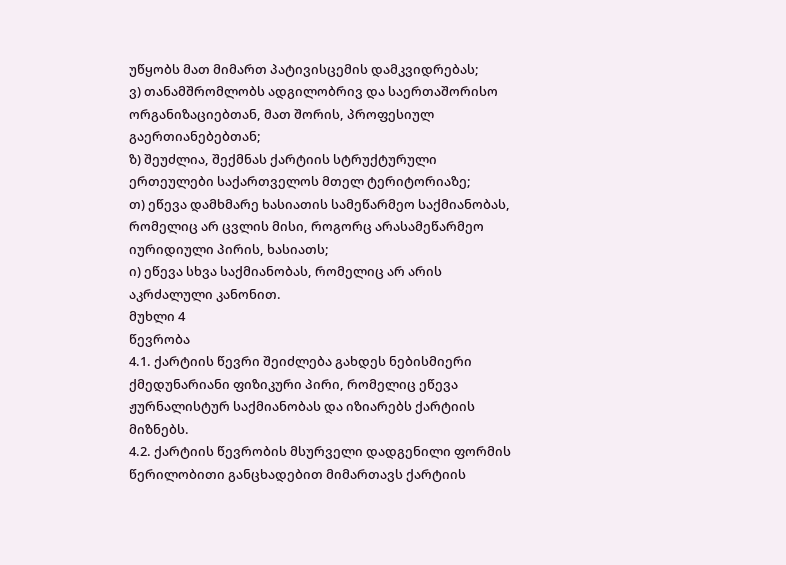უწყობს მათ მიმართ პატივისცემის დამკვიდრებას;
ვ) თანამშრომლობს ადგილობრივ და საერთაშორისო ორგანიზაციებთან, მათ შორის, პროფესიულ გაერთიანებებთან;
ზ) შეუძლია, შექმნას ქარტიის სტრუქტურული ერთეულები საქართველოს მთელ ტერიტორიაზე;
თ) ეწევა დამხმარე ხასიათის სამეწარმეო საქმიანობას, რომელიც არ ცვლის მისი, როგორც არასამეწარმეო იურიდიული პირის, ხასიათს;
ი) ეწევა სხვა საქმიანობას, რომელიც არ არის აკრძალული კანონით.
მუხლი 4
წევრობა
4.1. ქარტიის წევრი შეიძლება გახდეს ნებისმიერი ქმედუნარიანი ფიზიკური პირი, რომელიც ეწევა ჟურნალისტურ საქმიანობას და იზიარებს ქარტიის მიზნებს.
4.2. ქარტიის წევრობის მსურველი დადგენილი ფორმის წერილობითი განცხადებით მიმართავს ქარტიის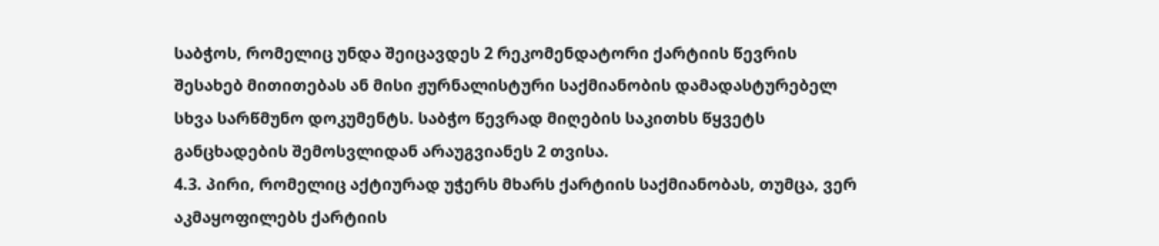საბჭოს, რომელიც უნდა შეიცავდეს 2 რეკომენდატორი ქარტიის წევრის შესახებ მითითებას ან მისი ჟურნალისტური საქმიანობის დამადასტურებელ სხვა სარწმუნო დოკუმენტს. საბჭო წევრად მიღების საკითხს წყვეტს განცხადების შემოსვლიდან არაუგვიანეს 2 თვისა.
4.3. პირი, რომელიც აქტიურად უჭერს მხარს ქარტიის საქმიანობას, თუმცა, ვერ აკმაყოფილებს ქარტიის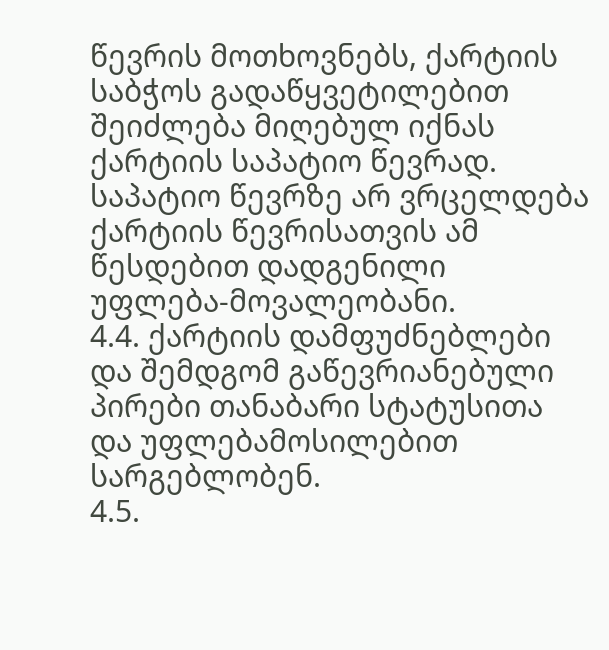წევრის მოთხოვნებს, ქარტიის საბჭოს გადაწყვეტილებით შეიძლება მიღებულ იქნას ქარტიის საპატიო წევრად. საპატიო წევრზე არ ვრცელდება ქარტიის წევრისათვის ამ წესდებით დადგენილი უფლება-მოვალეობანი.
4.4. ქარტიის დამფუძნებლები და შემდგომ გაწევრიანებული პირები თანაბარი სტატუსითა და უფლებამოსილებით სარგებლობენ.
4.5.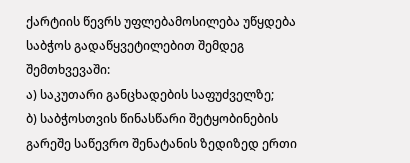ქარტიის წევრს უფლებამოსილება უწყდება საბჭოს გადაწყვეტილებით შემდეგ შემთხვევაში:
ა) საკუთარი განცხადების საფუძველზე;
ბ) საბჭოსთვის წინასწარი შეტყობინების გარეშე საწევრო შენატანის ზედიზედ ერთი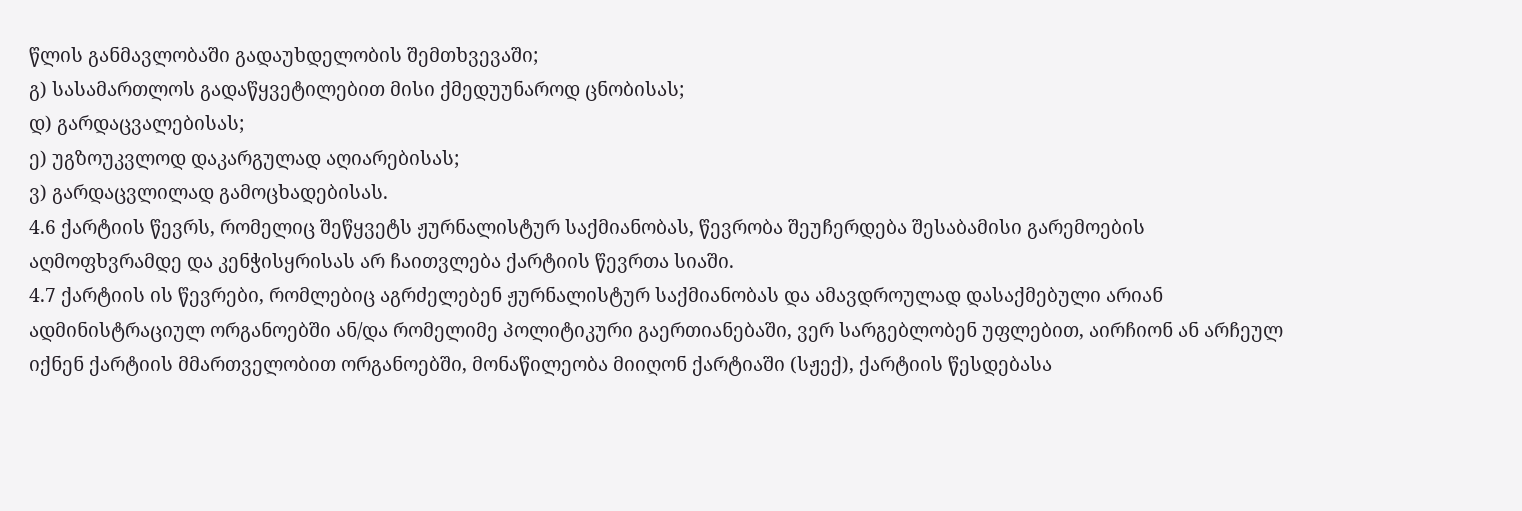წლის განმავლობაში გადაუხდელობის შემთხვევაში;
გ) სასამართლოს გადაწყვეტილებით მისი ქმედუუნაროდ ცნობისას;
დ) გარდაცვალებისას;
ე) უგზოუკვლოდ დაკარგულად აღიარებისას;
ვ) გარდაცვლილად გამოცხადებისას.
4.6 ქარტიის წევრს, რომელიც შეწყვეტს ჟურნალისტურ საქმიანობას, წევრობა შეუჩერდება შესაბამისი გარემოების აღმოფხვრამდე და კენჭისყრისას არ ჩაითვლება ქარტიის წევრთა სიაში.
4.7 ქარტიის ის წევრები, რომლებიც აგრძელებენ ჟურნალისტურ საქმიანობას და ამავდროულად დასაქმებული არიან ადმინისტრაციულ ორგანოებში ან/და რომელიმე პოლიტიკური გაერთიანებაში, ვერ სარგებლობენ უფლებით, აირჩიონ ან არჩეულ იქნენ ქარტიის მმართველობით ორგანოებში, მონაწილეობა მიიღონ ქარტიაში (სჟექ), ქარტიის წესდებასა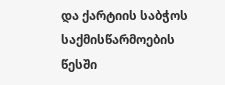და ქარტიის საბჭოს საქმისწარმოების წესში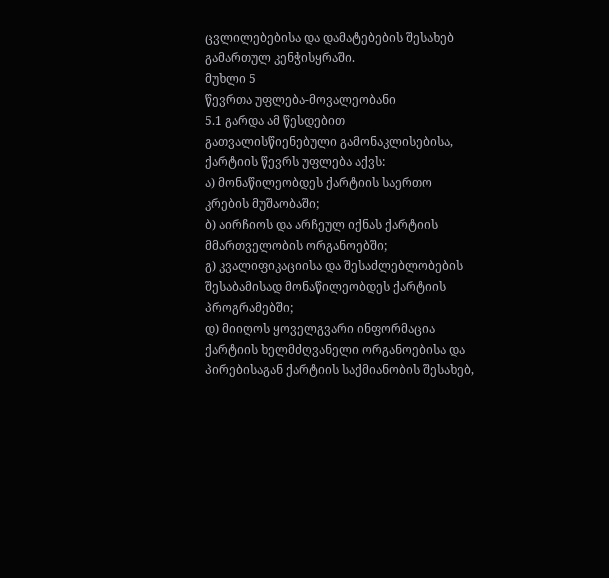ცვლილებებისა და დამატებების შესახებ გამართულ კენჭისყრაში.
მუხლი 5
წევრთა უფლება-მოვალეობანი
5.1 გარდა ამ წესდებით გათვალისწიენებული გამონაკლისებისა, ქარტიის წევრს უფლება აქვს:
ა) მონაწილეობდეს ქარტიის საერთო კრების მუშაობაში;
ბ) აირჩიოს და არჩეულ იქნას ქარტიის მმართველობის ორგანოებში;
გ) კვალიფიკაციისა და შესაძლებლობების შესაბამისად მონაწილეობდეს ქარტიის პროგრამებში;
დ) მიიღოს ყოველგვარი ინფორმაცია ქარტიის ხელმძღვანელი ორგანოებისა და პირებისაგან ქარტიის საქმიანობის შესახებ,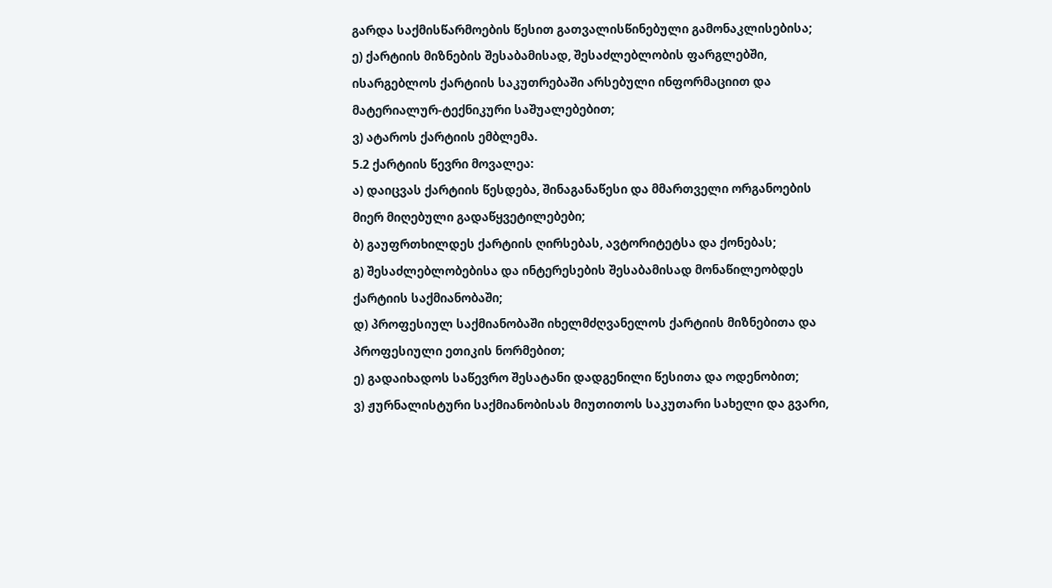გარდა საქმისწარმოების წესით გათვალისწინებული გამონაკლისებისა;
ე) ქარტიის მიზნების შესაბამისად, შესაძლებლობის ფარგლებში, ისარგებლოს ქარტიის საკუთრებაში არსებული ინფორმაციით და მატერიალურ-ტექნიკური საშუალებებით;
ვ) ატაროს ქარტიის ემბლემა.
5.2 ქარტიის წევრი მოვალეა:
ა) დაიცვას ქარტიის წესდება, შინაგანაწესი და მმართველი ორგანოების მიერ მიღებული გადაწყვეტილებები;
ბ) გაუფრთხილდეს ქარტიის ღირსებას, ავტორიტეტსა და ქონებას;
გ) შესაძლებლობებისა და ინტერესების შესაბამისად მონაწილეობდეს ქარტიის საქმიანობაში;
დ) პროფესიულ საქმიანობაში იხელმძღვანელოს ქარტიის მიზნებითა და პროფესიული ეთიკის ნორმებით;
ე) გადაიხადოს საწევრო შესატანი დადგენილი წესითა და ოდენობით;
ვ) ჟურნალისტური საქმიანობისას მიუთითოს საკუთარი სახელი და გვარი,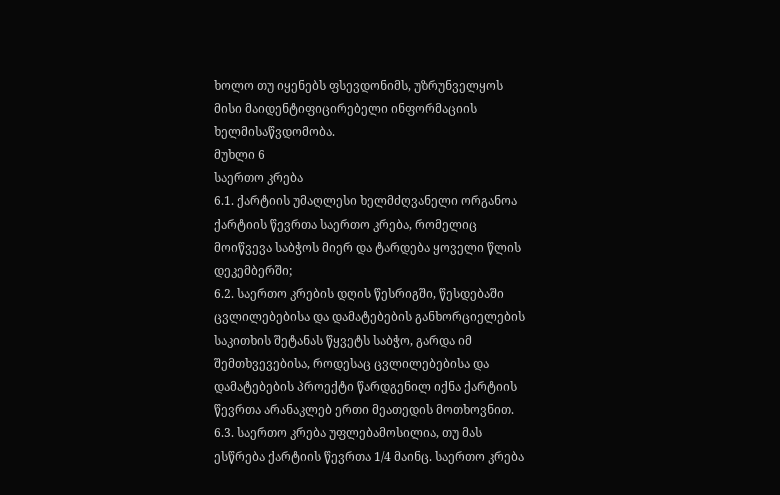ხოლო თუ იყენებს ფსევდონიმს, უზრუნველყოს მისი მაიდენტიფიცირებელი ინფორმაციის ხელმისაწვდომობა.
მუხლი 6
საერთო კრება
6.1. ქარტიის უმაღლესი ხელმძღვანელი ორგანოა ქარტიის წევრთა საერთო კრება, რომელიც მოიწვევა საბჭოს მიერ და ტარდება ყოველი წლის დეკემბერში;
6.2. საერთო კრების დღის წესრიგში, წესდებაში ცვლილებებისა და დამატებების განხორციელების საკითხის შეტანას წყვეტს საბჭო, გარდა იმ შემთხვევებისა, როდესაც ცვლილებებისა და დამატებების პროექტი წარდგენილ იქნა ქარტიის წევრთა არანაკლებ ერთი მეათედის მოთხოვნით.
6.3. საერთო კრება უფლებამოსილია, თუ მას ესწრება ქარტიის წევრთა 1/4 მაინც. საერთო კრება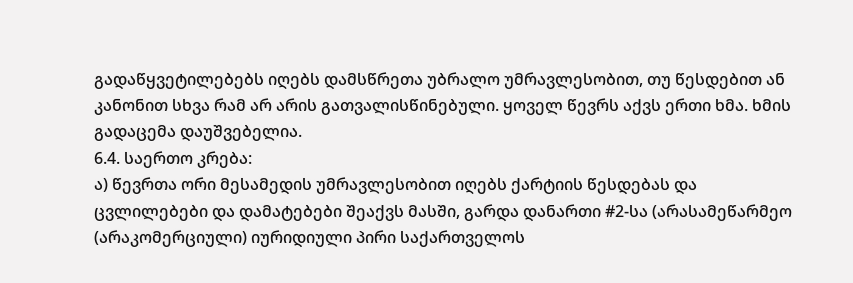გადაწყვეტილებებს იღებს დამსწრეთა უბრალო უმრავლესობით, თუ წესდებით ან კანონით სხვა რამ არ არის გათვალისწინებული. ყოველ წევრს აქვს ერთი ხმა. ხმის გადაცემა დაუშვებელია.
6.4. საერთო კრება:
ა) წევრთა ორი მესამედის უმრავლესობით იღებს ქარტიის წესდებას და ცვლილებები და დამატებები შეაქვს მასში, გარდა დანართი #2-სა (არასამეწარმეო (არაკომერციული) იურიდიული პირი საქართველოს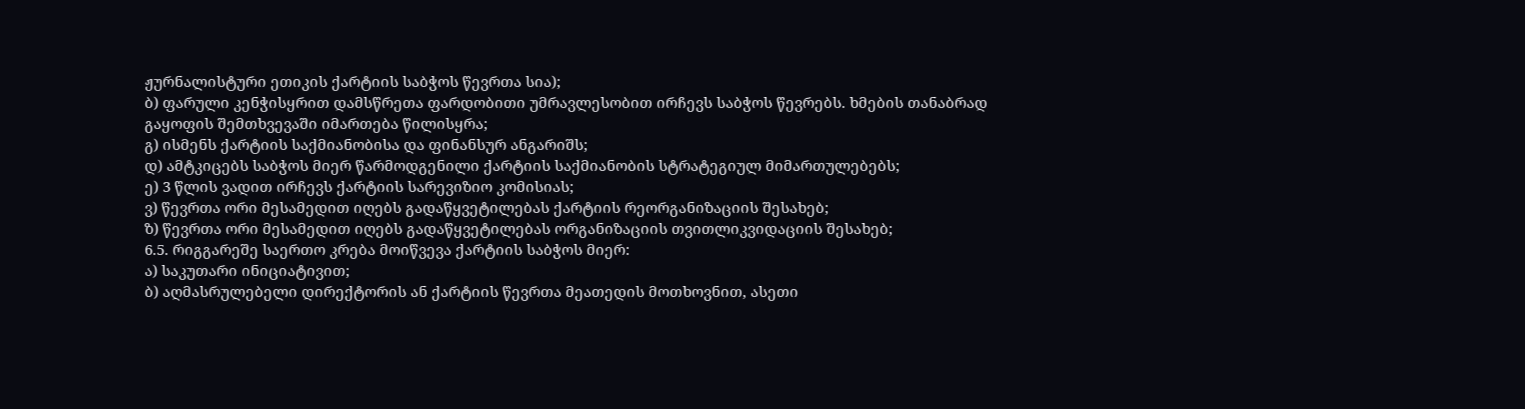ჟურნალისტური ეთიკის ქარტიის საბჭოს წევრთა სია);
ბ) ფარული კენჭისყრით დამსწრეთა ფარდობითი უმრავლესობით ირჩევს საბჭოს წევრებს. ხმების თანაბრად გაყოფის შემთხვევაში იმართება წილისყრა;
გ) ისმენს ქარტიის საქმიანობისა და ფინანსურ ანგარიშს;
დ) ამტკიცებს საბჭოს მიერ წარმოდგენილი ქარტიის საქმიანობის სტრატეგიულ მიმართულებებს;
ე) 3 წლის ვადით ირჩევს ქარტიის სარევიზიო კომისიას;
ვ) წევრთა ორი მესამედით იღებს გადაწყვეტილებას ქარტიის რეორგანიზაციის შესახებ;
ზ) წევრთა ორი მესამედით იღებს გადაწყვეტილებას ორგანიზაციის თვითლიკვიდაციის შესახებ;
6.5. რიგგარეშე საერთო კრება მოიწვევა ქარტიის საბჭოს მიერ:
ა) საკუთარი ინიციატივით;
ბ) აღმასრულებელი დირექტორის ან ქარტიის წევრთა მეათედის მოთხოვნით, ასეთი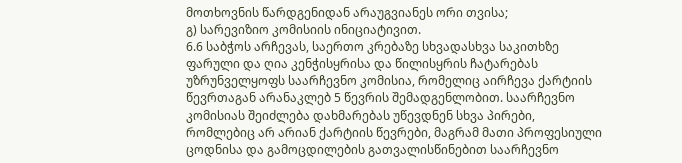მოთხოვნის წარდგენიდან არაუგვიანეს ორი თვისა;
გ) სარევიზიო კომისიის ინიციატივით.
6.6 საბჭოს არჩევას, საერთო კრებაზე სხვადასხვა საკითხზე ფარული და ღია კენჭისყრისა და წილისყრის ჩატარებას უზრუნველყოფს საარჩევნო კომისია, რომელიც აირჩევა ქარტიის წევრთაგან არანაკლებ 5 წევრის შემადგენლობით. საარჩევნო კომისიას შეიძლება დახმარებას უწევდნენ სხვა პირები, რომლებიც არ არიან ქარტიის წევრები, მაგრამ მათი პროფესიული ცოდნისა და გამოცდილების გათვალისწინებით საარჩევნო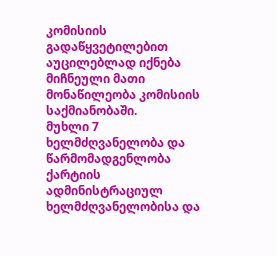კომისიის გადაწყვეტილებით აუცილებლად იქნება მიჩნეული მათი მონაწილეობა კომისიის საქმიანობაში.
მუხლი 7
ხელმძღვანელობა და წარმომადგენლობა
ქარტიის ადმინისტრაციულ ხელმძღვანელობისა და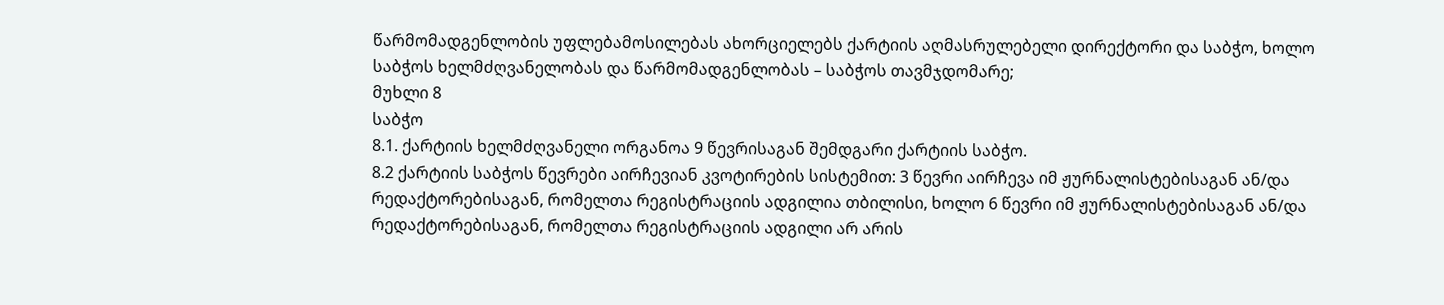წარმომადგენლობის უფლებამოსილებას ახორციელებს ქარტიის აღმასრულებელი დირექტორი და საბჭო, ხოლო საბჭოს ხელმძღვანელობას და წარმომადგენლობას – საბჭოს თავმჯდომარე;
მუხლი 8
საბჭო
8.1. ქარტიის ხელმძღვანელი ორგანოა 9 წევრისაგან შემდგარი ქარტიის საბჭო.
8.2 ქარტიის საბჭოს წევრები აირჩევიან კვოტირების სისტემით: 3 წევრი აირჩევა იმ ჟურნალისტებისაგან ან/და რედაქტორებისაგან, რომელთა რეგისტრაციის ადგილია თბილისი, ხოლო 6 წევრი იმ ჟურნალისტებისაგან ან/და რედაქტორებისაგან, რომელთა რეგისტრაციის ადგილი არ არის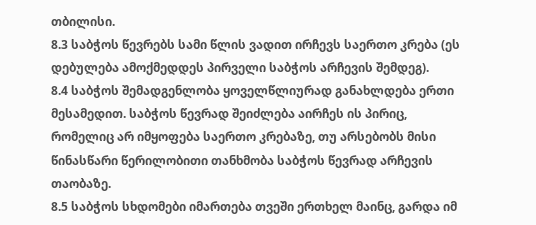თბილისი.
8.3 საბჭოს წევრებს სამი წლის ვადით ირჩევს საერთო კრება (ეს დებულება ამოქმედდეს პირველი საბჭოს არჩევის შემდეგ).
8.4 საბჭოს შემადგენლობა ყოველწლიურად განახლდება ერთი მესამედით. საბჭოს წევრად შეიძლება აირჩეს ის პირიც, რომელიც არ იმყოფება საერთო კრებაზე, თუ არსებობს მისი წინასწარი წერილობითი თანხმობა საბჭოს წევრად არჩევის თაობაზე.
8.5 საბჭოს სხდომები იმართება თვეში ერთხელ მაინც, გარდა იმ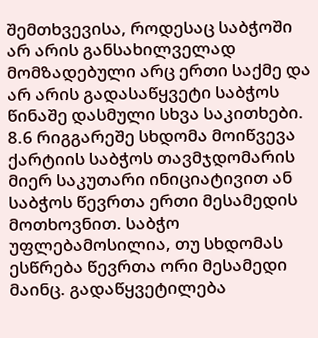შემთხვევისა, როდესაც საბჭოში არ არის განსახილველად მომზადებული არც ერთი საქმე და არ არის გადასაწყვეტი საბჭოს წინაშე დასმული სხვა საკითხები.
8.6 რიგგარეშე სხდომა მოიწვევა ქარტიის საბჭოს თავმჯდომარის მიერ საკუთარი ინიციატივით ან საბჭოს წევრთა ერთი მესამედის მოთხოვნით. საბჭო უფლებამოსილია, თუ სხდომას ესწრება წევრთა ორი მესამედი მაინც. გადაწყვეტილება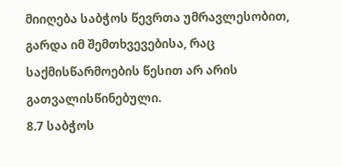მიიღება საბჭოს წევრთა უმრავლესობით, გარდა იმ შემთხვევებისა, რაც საქმისწარმოების წესით არ არის გათვალისწინებული.
8.7 საბჭოს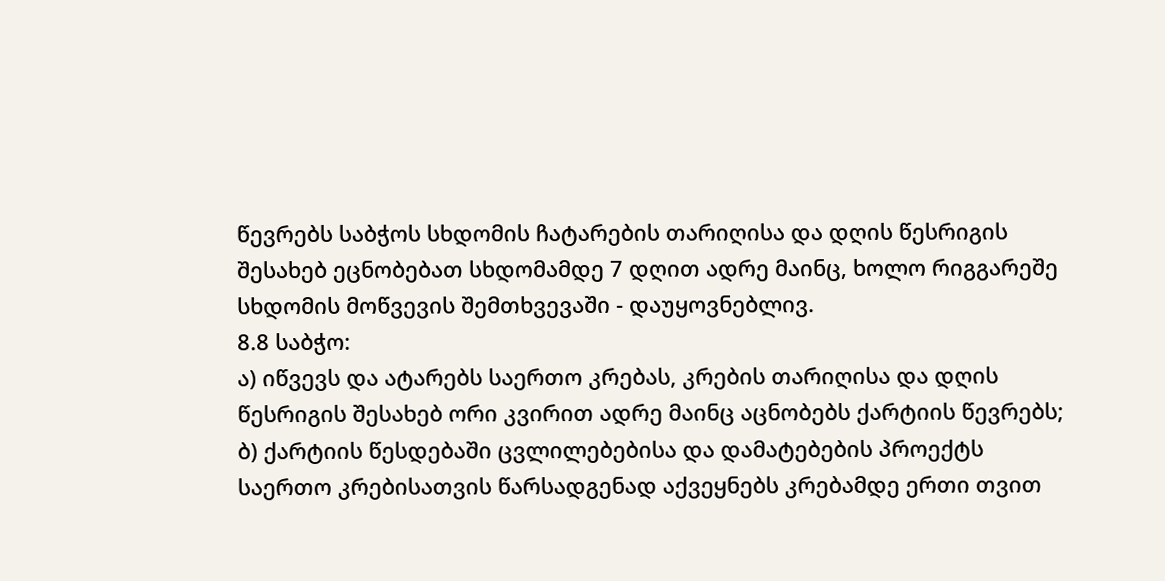წევრებს საბჭოს სხდომის ჩატარების თარიღისა და დღის წესრიგის შესახებ ეცნობებათ სხდომამდე 7 დღით ადრე მაინც, ხოლო რიგგარეშე სხდომის მოწვევის შემთხვევაში - დაუყოვნებლივ.
8.8 საბჭო:
ა) იწვევს და ატარებს საერთო კრებას, კრების თარიღისა და დღის წესრიგის შესახებ ორი კვირით ადრე მაინც აცნობებს ქარტიის წევრებს;
ბ) ქარტიის წესდებაში ცვლილებებისა და დამატებების პროექტს საერთო კრებისათვის წარსადგენად აქვეყნებს კრებამდე ერთი თვით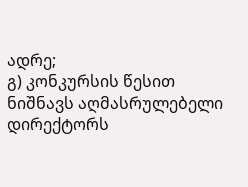ადრე;
გ) კონკურსის წესით ნიშნავს აღმასრულებელი დირექტორს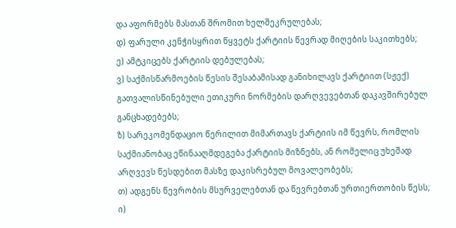და აფორმებს მასთან შრომით ხელშეკრულებას;
დ) ფარული კენჭისყრით წყვეტს ქარტიის წევრად მიღების საკითხებს;
ე) ამტკიცებს ქარტიის დებულებას;
ვ) საქმისწარმოების წესის შესაბამისად განიხილავს ქარტიით (სჟექ) გათვალისწინებული ეთიკური ნორმების დარღვევებთან დაკავშირებულ განცხადებებს;
ზ) სარეკომენდაციო წერილით მიმართავს ქარტიის იმ წევრს, რომლის საქმიანობაც ეწინააღმდეგება ქარტიის მიზნებს, ან რომელიც უხეშად არღვევს წესდებით მასზე დაკისრებულ მოვალეობებს;
თ) ადგენს წევრობის მსურველებთან და წევრებთან ურთიერთობის წესს;
ი)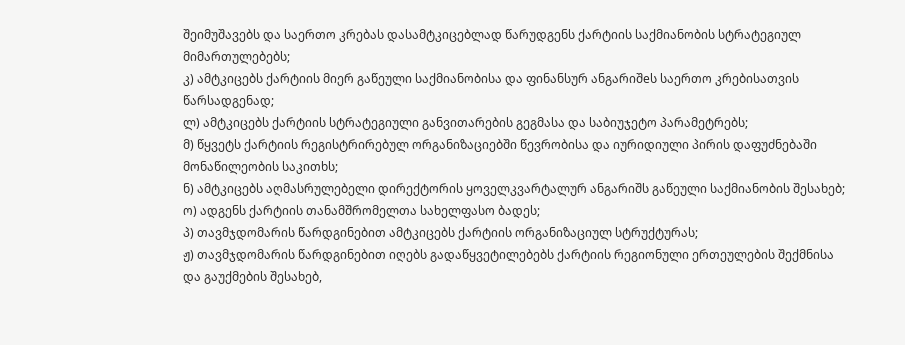შეიმუშავებს და საერთო კრებას დასამტკიცებლად წარუდგენს ქარტიის საქმიანობის სტრატეგიულ მიმართულებებს;
კ) ამტკიცებს ქარტიის მიერ გაწეული საქმიანობისა და ფინანსურ ანგარიშeს საერთო კრებისათვის წარსადგენად;
ლ) ამტკიცებს ქარტიის სტრატეგიული განვითარების გეგმასა და საბიუჯეტო პარამეტრებს;
მ) წყვეტს ქარტიის რეგისტრირებულ ორგანიზაციებში წევრობისა და იურიდიული პირის დაფუძნებაში მონაწილეობის საკითხს;
ნ) ამტკიცებს აღმასრულებელი დირექტორის ყოველკვარტალურ ანგარიშს გაწეული საქმიანობის შესახებ;
ო) ადგენს ქარტიის თანამშრომელთა სახელფასო ბადეს;
პ) თავმჯდომარის წარდგინებით ამტკიცებს ქარტიის ორგანიზაციულ სტრუქტურას;
ჟ) თავმჯდომარის წარდგინებით იღებს გადაწყვეტილებებს ქარტიის რეგიონული ერთეულების შექმნისა და გაუქმების შესახებ,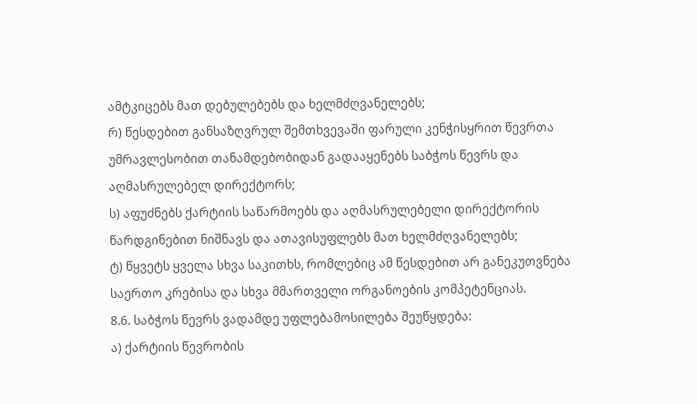ამტკიცებს მათ დებულებებს და ხელმძღვანელებს;
რ) წესდებით განსაზღვრულ შემთხვევაში ფარული კენჭისყრით წევრთა უმრავლესობით თანამდებობიდან გადააყენებს საბჭოს წევრს და აღმასრულებელ დირექტორს;
ს) აფუძნებს ქარტიის საწარმოებს და აღმასრულებელი დირექტორის წარდგინებით ნიშნავს და ათავისუფლებს მათ ხელმძღვანელებს;
ტ) წყვეტს ყველა სხვა საკითხს, რომლებიც ამ წესდებით არ განეკუთვნება საერთო კრებისა და სხვა მმართველი ორგანოების კომპეტენციას.
8.6. საბჭოს წევრს ვადამდე უფლებამოსილება შეუწყდება:
ა) ქარტიის წევრობის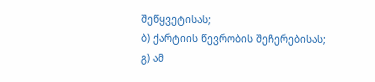შეწყვეტისას;
ბ) ქარტიის წევრობის შეჩერებისას;
გ) ამ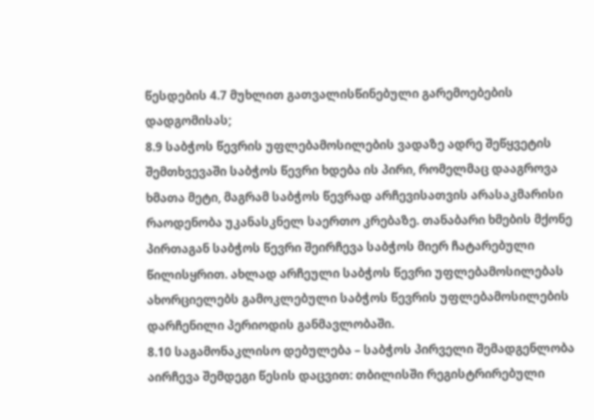წესდების 4.7 მუხლით გათვალისწინებული გარემოებების დადგომისას;
8.9 საბჭოს წევრის უფლებამოსილების ვადაზე ადრე შეწყვეტის შემთხვევაში საბჭოს წევრი ხდება ის პირი, რომელმაც დააგროვა ხმათა მეტი, მაგრამ საბჭოს წევრად არჩევისათვის არასაკმარისი რაოდენობა უკანასკნელ საერთო კრებაზე. თანაბარი ხმების მქონე პირთაგან საბჭოს წევრი შეირჩევა საბჭოს მიერ ჩატარებული წილისყრით. ახლად არჩეული საბჭოს წევრი უფლებამოსილებას ახორციელებს გამოკლებული საბჭოს წევრის უფლებამოსილების დარჩენილი პერიოდის განმავლობაში.
8.10 საგამონაკლისო დებულება – საბჭოს პირველი შემადგენლობა აირჩევა შემდეგი წესის დაცვით: თბილისში რეგისტრირებული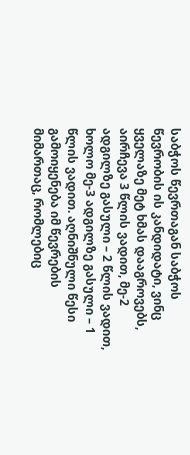საბჭოს წევრთაგან საბჭოს წევრობის ის კანდიდატი, ვინც ყველაზე მეტ ხმას დააგროვებს, აირჩევა 3 წლის ვადით, მე-2 ადგილზე გასული – 2 წლის ვადით, ხოლო მე-3 ადგილზე გასული – 1 წლის ვადით. აღნიშნული წესი გამოიყენება იმ წევრების მიმართაც, რომლებიც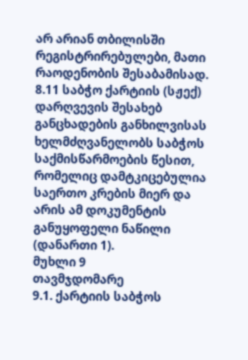არ არიან თბილისში რეგისტრირებულები, მათი რაოდენობის შესაბამისად.
8.11 საბჭო ქარტიის (სჟექ) დარღვევის შესახებ განცხადების განხილვისას ხელმძღვანელობს საბჭოს საქმისწარმოების წესით, რომელიც დამტკიცებულია საერთო კრების მიერ და არის ამ დოკუმენტის განუყოფელი ნაწილი (დანართი 1).
მუხლი 9
თავმჯდომარე
9.1. ქარტიის საბჭოს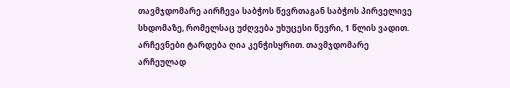თავმჯდომარე აირჩევა საბჭოს წევრთაგან საბჭოს პირველივე სხდომაზე, რომელსაც უძღვება უხუცესი წევრი, 1 წლის ვადით. არჩევნები ტარდება ღია კენჭისყრით. თავმჯდომარე არჩეულად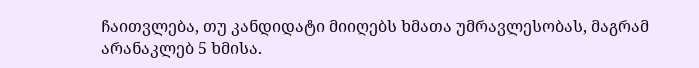ჩაითვლება, თუ კანდიდატი მიიღებს ხმათა უმრავლესობას, მაგრამ არანაკლებ 5 ხმისა.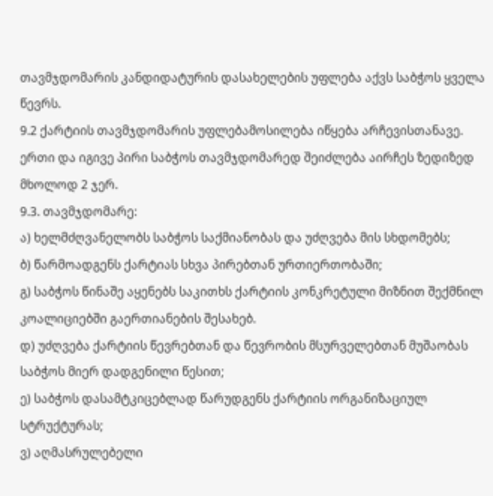თავმჯდომარის კანდიდატურის დასახელების უფლება აქვს საბჭოს ყველა წევრს.
9.2 ქარტიის თავმჯდომარის უფლებამოსილება იწყება არჩევისთანავე. ერთი და იგივე პირი საბჭოს თავმჯდომარედ შეიძლება აირჩეს ზედიზედ მხოლოდ 2 ჯერ.
9.3. თავმჯდომარე:
ა) ხელმძღვანელობს საბჭოს საქმიანობას და უძღვება მის სხდომებს;
ბ) წარმოადგენს ქარტიას სხვა პირებთან ურთიერთობაში;
გ) საბჭოს წინაშე აყენებს საკითხს ქარტიის კონკრეტული მიზნით შექმნილ კოალიციებში გაერთიანების შესახებ.
დ) უძღვება ქარტიის წევრებთან და წევრობის მსურველებთან მუშაობას საბჭოს მიერ დადგენილი წესით;
ე) საბჭოს დასამტკიცებლად წარუდგენს ქარტიის ორგანიზაციულ სტრუქტურას;
ვ) აღმასრულებელი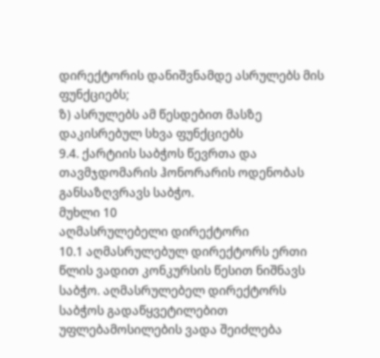დირექტორის დანიშვნამდე ასრულებს მის ფუნქციებს;
ზ) ასრულებს ამ წესდებით მასზე დაკისრებულ სხვა ფუნქციებს
9.4. ქარტიის საბჭოს წევრთა და თავმჯდომარის ჰონორარის ოდენობას განსაზღვრავს საბჭო.
მუხლი 10
აღმასრულებელი დირექტორი
10.1 აღმასრულებულ დირექტორს ერთი წლის ვადით კონკურსის წესით ნიშნავს საბჭო. აღმასრულებელ დირექტორს საბჭოს გადაწყვეტილებით უფლებამოსილების ვადა შეიძლება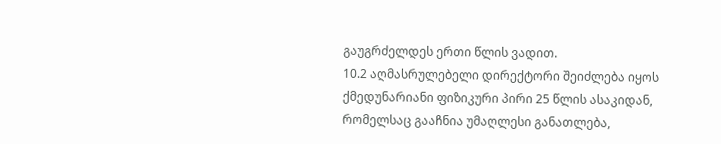გაუგრძელდეს ერთი წლის ვადით.
10.2 აღმასრულებელი დირექტორი შეიძლება იყოს ქმედუნარიანი ფიზიკური პირი 25 წლის ასაკიდან, რომელსაც გააჩნია უმაღლესი განათლება,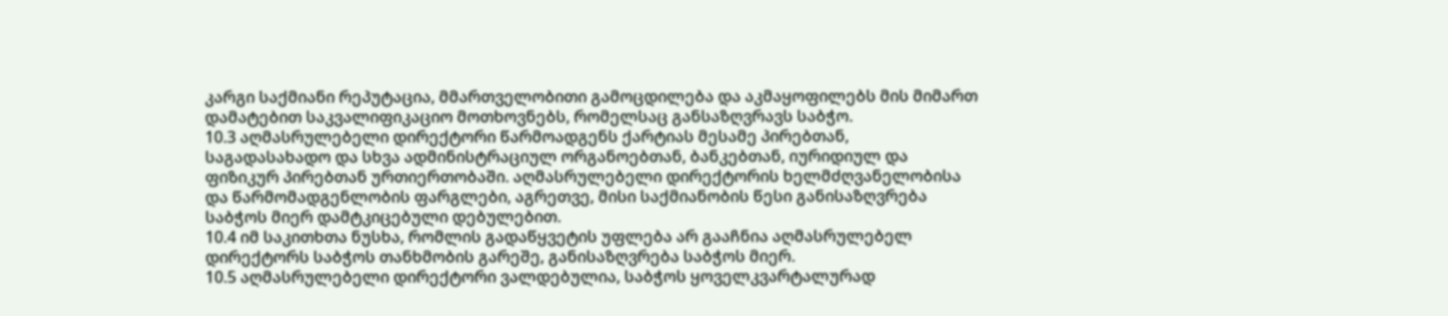კარგი საქმიანი რეპუტაცია, მმართველობითი გამოცდილება და აკმაყოფილებს მის მიმართ დამატებით საკვალიფიკაციო მოთხოვნებს, რომელსაც განსაზღვრავს საბჭო.
10.3 აღმასრულებელი დირექტორი წარმოადგენს ქარტიას მესამე პირებთან, საგადასახადო და სხვა ადმინისტრაციულ ორგანოებთან, ბანკებთან, იურიდიულ და ფიზიკურ პირებთან ურთიერთობაში. აღმასრულებელი დირექტორის ხელმძღვანელობისა და წარმომადგენლობის ფარგლები, აგრეთვე, მისი საქმიანობის წესი განისაზღვრება საბჭოს მიერ დამტკიცებული დებულებით.
10.4 იმ საკითხთა ნუსხა, რომლის გადაწყვეტის უფლება არ გააჩნია აღმასრულებელ დირექტორს საბჭოს თანხმობის გარეშე, განისაზღვრება საბჭოს მიერ.
10.5 აღმასრულებელი დირექტორი ვალდებულია, საბჭოს ყოველკვარტალურად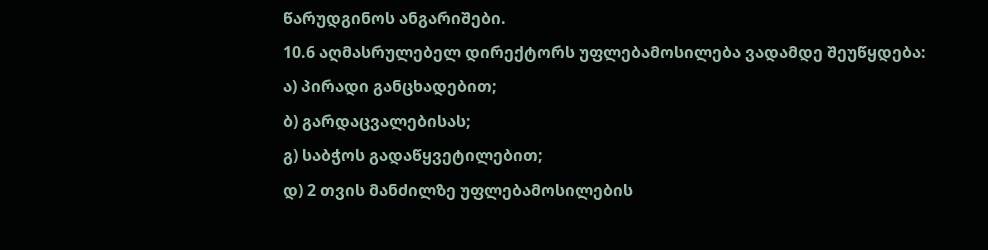წარუდგინოს ანგარიშები.
10.6 აღმასრულებელ დირექტორს უფლებამოსილება ვადამდე შეუწყდება:
ა) პირადი განცხადებით;
ბ) გარდაცვალებისას;
გ) საბჭოს გადაწყვეტილებით;
დ) 2 თვის მანძილზე უფლებამოსილების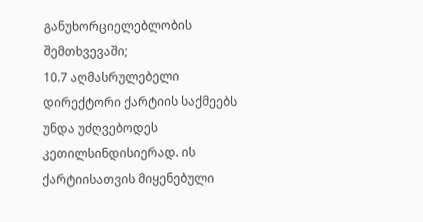განუხორციელებლობის შემთხვევაში;
10.7 აღმასრულებელი დირექტორი ქარტიის საქმეებს უნდა უძღვებოდეს კეთილსინდისიერად. ის ქარტიისათვის მიყენებული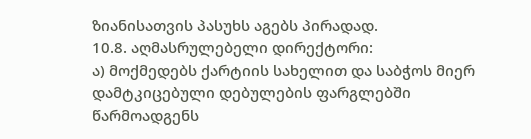ზიანისათვის პასუხს აგებს პირადად.
10.8. აღმასრულებელი დირექტორი:
ა) მოქმედებს ქარტიის სახელით და საბჭოს მიერ დამტკიცებული დებულების ფარგლებში წარმოადგენს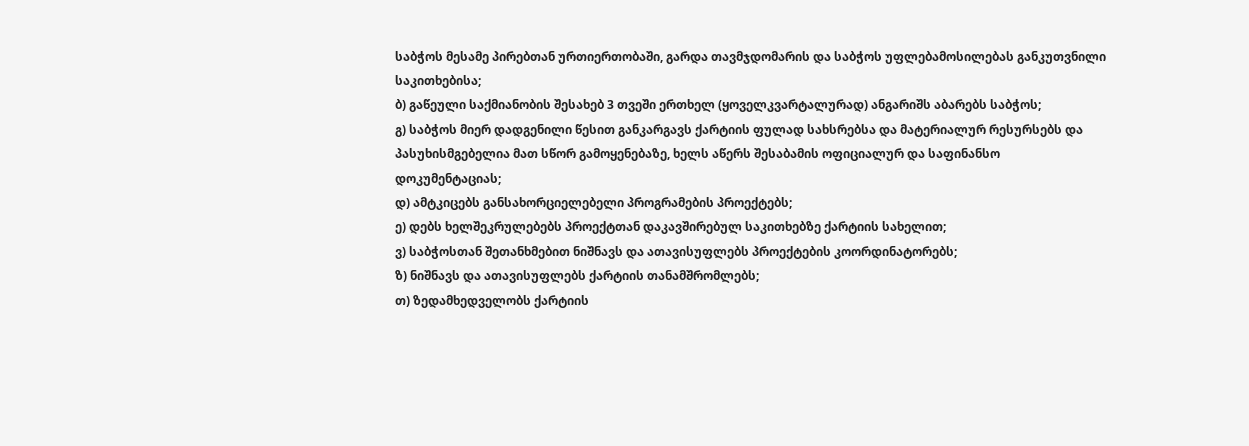საბჭოს მესამე პირებთან ურთიერთობაში, გარდა თავმჯდომარის და საბჭოს უფლებამოსილებას განკუთვნილი საკითხებისა;
ბ) გაწეული საქმიანობის შესახებ 3 თვეში ერთხელ (ყოველკვარტალურად) ანგარიშს აბარებს საბჭოს;
გ) საბჭოს მიერ დადგენილი წესით განკარგავს ქარტიის ფულად სახსრებსა და მატერიალურ რესურსებს და პასუხისმგებელია მათ სწორ გამოყენებაზე, ხელს აწერს შესაბამის ოფიციალურ და საფინანსო დოკუმენტაციას;
დ) ამტკიცებს განსახორციელებელი პროგრამების პროექტებს;
ე) დებს ხელშეკრულებებს პროექტთან დაკავშირებულ საკითხებზე ქარტიის სახელით;
ვ) საბჭოსთან შეთანხმებით ნიშნავს და ათავისუფლებს პროექტების კოორდინატორებს;
ზ) ნიშნავს და ათავისუფლებს ქარტიის თანამშრომლებს;
თ) ზედამხედველობს ქარტიის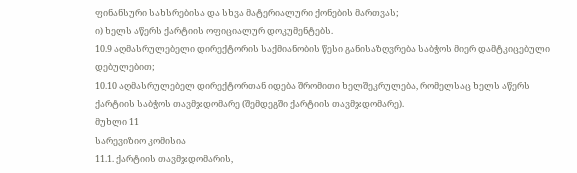ფინანსური სახსრებისა და სხვა მატერიალური ქონების მართვას;
ი) ხელს აწერს ქარტიის ოფიციალურ დოკუმენტებს.
10.9 აღმასრულებელი დირექტორის საქმიანობის წესი განისაზღვრება საბჭოს მიერ დამტკიცებული დებულებით;
10.10 აღმასრულებელ დირექტორთან იდება შრომითი ხელშეკრულება, რომელსაც ხელს აწერს ქარტიის საბჭოს თავმჯდომარე (შემდეგში ქარტიის თავმჯდომარე).
მუხლი 11
სარევიზიო კომისია
11.1. ქარტიის თავმჯდომარის,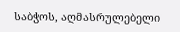საბჭოს, აღმასრულებელი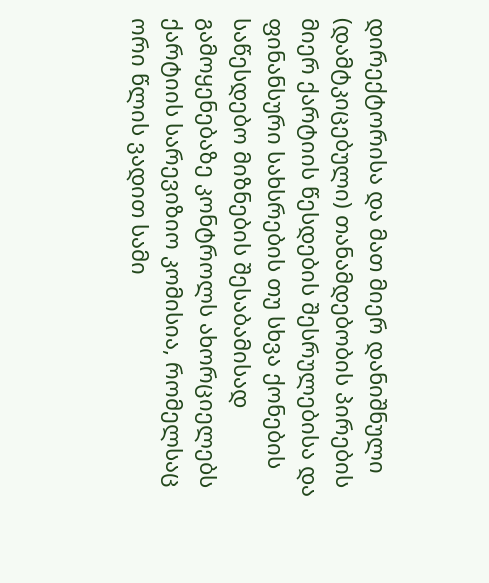დირექტორისა და მათ მიერ დანიშნული (დამტკიცებული) თანამდებობის პირების მიერ ქარტიის წესდების შესრულებისა და ფინანსური სახსრების თუ სხვა ქონების საწესდებო მიზნების შესაბამისად გამოყენებაზე კონტროლს ახორციელებს ქარტიის სარევიზიო კომისია, რომელსაც ორი წლის ვადით სამი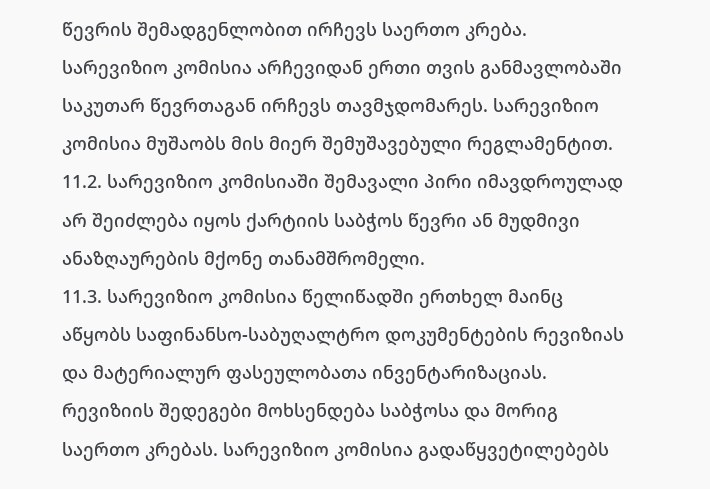წევრის შემადგენლობით ირჩევს საერთო კრება. სარევიზიო კომისია არჩევიდან ერთი თვის განმავლობაში საკუთარ წევრთაგან ირჩევს თავმჯდომარეს. სარევიზიო კომისია მუშაობს მის მიერ შემუშავებული რეგლამენტით.
11.2. სარევიზიო კომისიაში შემავალი პირი იმავდროულად არ შეიძლება იყოს ქარტიის საბჭოს წევრი ან მუდმივი ანაზღაურების მქონე თანამშრომელი.
11.3. სარევიზიო კომისია წელიწადში ერთხელ მაინც აწყობს საფინანსო-საბუღალტრო დოკუმენტების რევიზიას და მატერიალურ ფასეულობათა ინვენტარიზაციას. რევიზიის შედეგები მოხსენდება საბჭოსა და მორიგ საერთო კრებას. სარევიზიო კომისია გადაწყვეტილებებს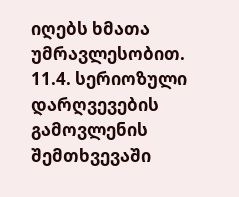იღებს ხმათა უმრავლესობით.
11.4. სერიოზული დარღვევების გამოვლენის შემთხვევაში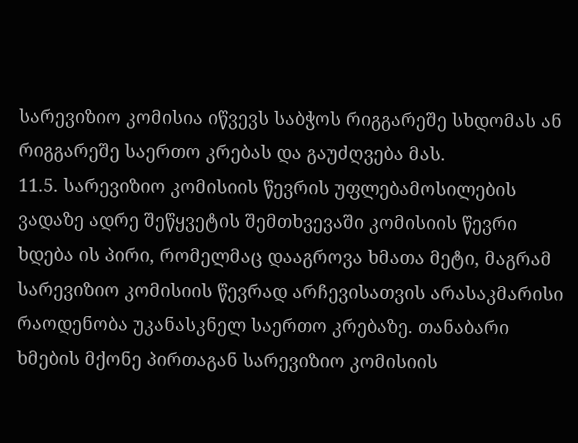სარევიზიო კომისია იწვევს საბჭოს რიგგარეშე სხდომას ან რიგგარეშე საერთო კრებას და გაუძღვება მას.
11.5. სარევიზიო კომისიის წევრის უფლებამოსილების ვადაზე ადრე შეწყვეტის შემთხვევაში კომისიის წევრი ხდება ის პირი, რომელმაც დააგროვა ხმათა მეტი, მაგრამ სარევიზიო კომისიის წევრად არჩევისათვის არასაკმარისი რაოდენობა უკანასკნელ საერთო კრებაზე. თანაბარი ხმების მქონე პირთაგან სარევიზიო კომისიის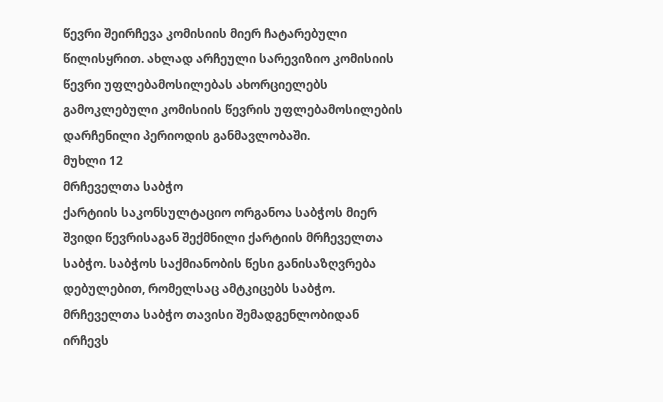წევრი შეირჩევა კომისიის მიერ ჩატარებული წილისყრით. ახლად არჩეული სარევიზიო კომისიის წევრი უფლებამოსილებას ახორციელებს გამოკლებული კომისიის წევრის უფლებამოსილების დარჩენილი პერიოდის განმავლობაში.
მუხლი 12
მრჩეველთა საბჭო
ქარტიის საკონსულტაციო ორგანოა საბჭოს მიერ შვიდი წევრისაგან შექმნილი ქარტიის მრჩეველთა საბჭო. საბჭოს საქმიანობის წესი განისაზღვრება დებულებით, რომელსაც ამტკიცებს საბჭო. მრჩეველთა საბჭო თავისი შემადგენლობიდან ირჩევს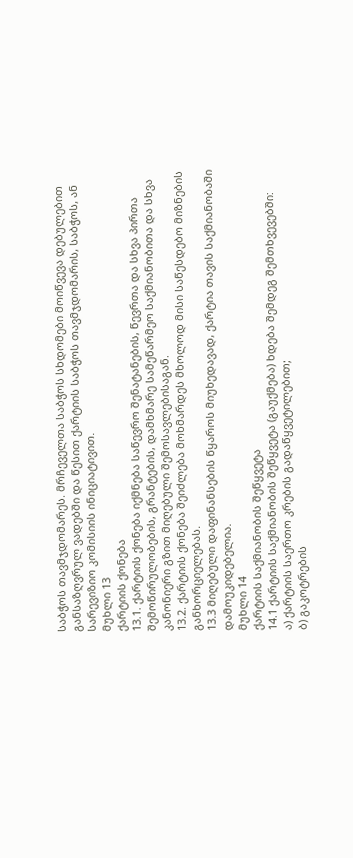საბჭოს თავმჯდომარეს. მრჩეველთა საბჭოს სხდომები მოიწვევა დებულებით განსაზღვრულ ვადებში და წესით ქარტიის საბჭოს თავმჯდომარის, საბჭოს, ან სარევიზიო კომისიის ინიციატივით.
მუხლი 13
ქარტიის ქონება
13.1. ქარტიის ქონება იქმნება საწევრო შენატანების, წევრთა და სხვა პირთა შემოწირულობების, გრანტების, დამხმარე სამეწარმეო საქმიანობითა და სხვა კანონიერი გზით მიღებული შემოსავლებისაგან.
13.2. ქარტიის ქონება შეიძლება მოხმარდეს მხოლოდ მისი საწესდებო მიზნების განხორციელებას.
13.3 მიღებული დაფინანსების წყაროს მიუხედავად, ქარტია თავის საქმიანობაში დამოუკიდებელია.
მუხლი 14
ქარტიის საქმიანობის შეწყვეტა
14.1 ქარტიის საქმიანობის შეწყვეტა (გაუქმება) ხდება შემდეგ შემთხვევებში:
ა) ქარტიის საერთო კრების გადაწყვეტილებით;
ბ) გაკოტრების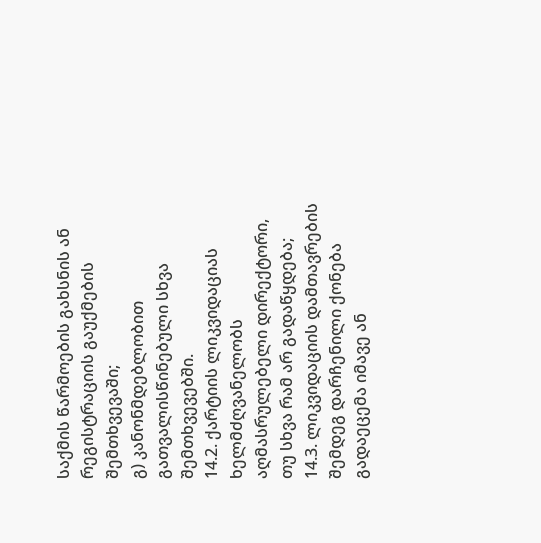საქმის წარმოების გახსნის ან რეგისტრაციის გაუქმების შემთხვევაში;
გ) კანონმდებლობით გათვალისწინებული სხვა შემთხვევებში.
14.2. ქარტიის ლიკვიდაციას ხელმძღვანელობს აღმასრულებელი დირექტორი, თუ სხვა რამ არ გადაწყდება;
14.3. ლიკვიდაციის დამთავრების შემდეგ დარჩენილი ქონება გადაეცემა იმავე ან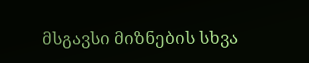მსგავსი მიზნების სხვა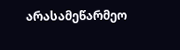არასამეწარმეო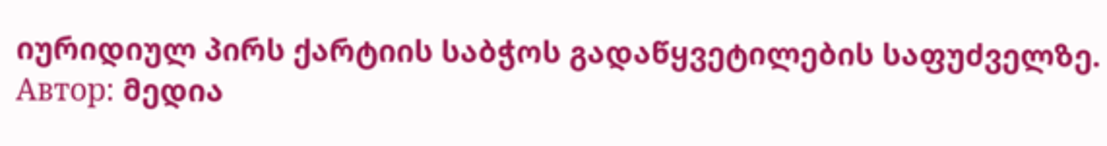იურიდიულ პირს ქარტიის საბჭოს გადაწყვეტილების საფუძველზე.
Автор: მედია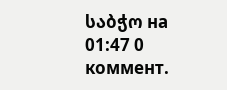საბჭო на 01:47 0 коммент.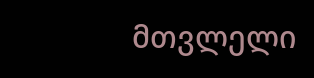მთვლელი